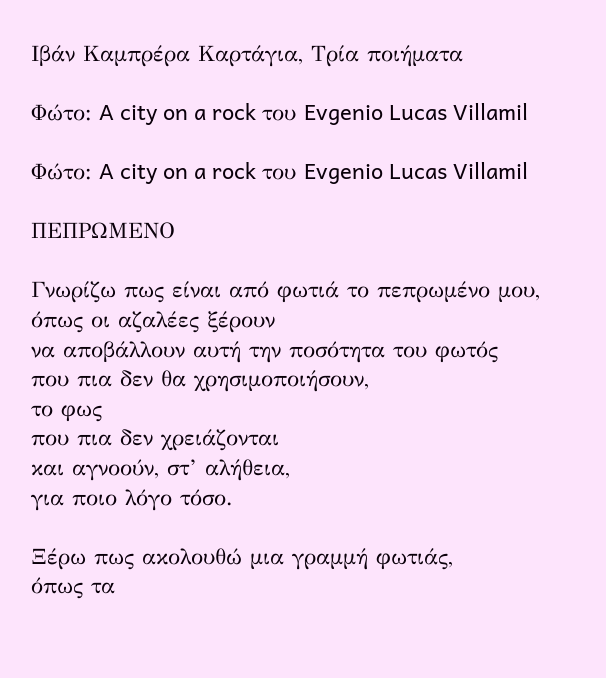Ιβάν Καμπρέρα Καρτάγια, Τρία ποιήματα

Φώτο: A city on a rock του Evgenio Lucas Villamil

Φώτο: A city on a rock του Evgenio Lucas Villamil

ΠΕΠΡΩΜΕΝΟ

Γνωρίζω πως είναι από φωτιά το πεπρωμένο μου,
όπως οι αζαλέες ξέρουν
να αποβάλλουν αυτή την ποσότητα του φωτός
που πια δεν θα χρησιμοποιήσουν,
το φως
που πια δεν χρειάζονται
και αγνοούν, στ’ αλήθεια,
για ποιο λόγο τόσο.

Ξέρω πως ακολουθώ μια γραμμή φωτιάς,
όπως τα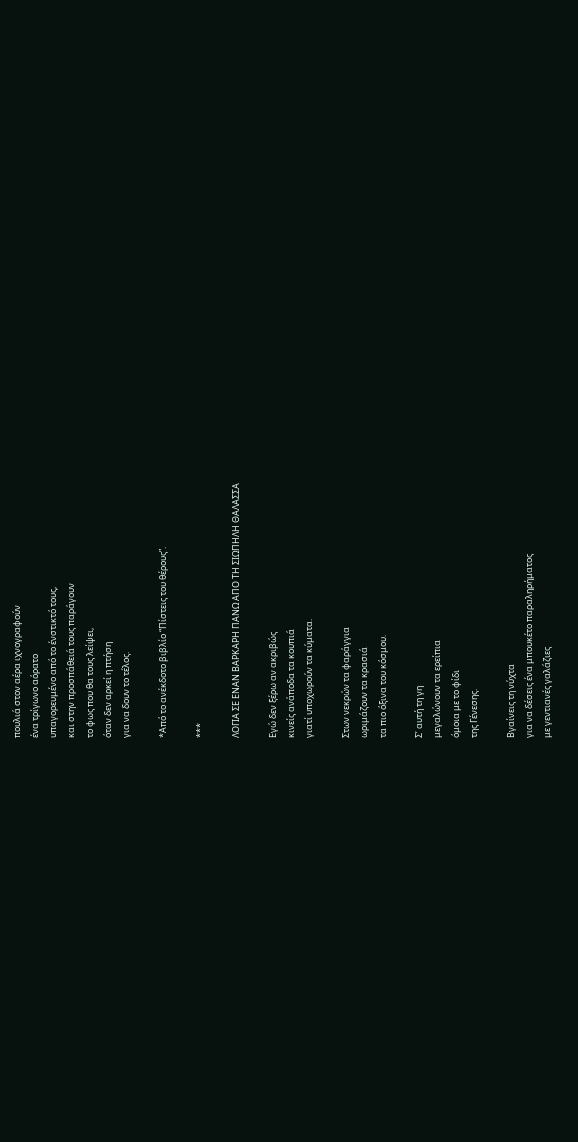πουλιά στον αέρα ιχνογραφούν
ένα τρίγωνο αόρατο
υπαγορευμένο από το ένστικτό τους,
και στην προσπάθειά τους παράγουν
το φως που θα τους λείψει,
όταν δεν αρκεί η πτήση
για να δουν το τέλος.

*Από το ανέκδοτο βιβλίο “Πίστεις του θέρους”.

***

ΛΟΓΙΑ ΣΕ ΕΝΑΝ ΒΑΡΚΑΡΗ ΠΑΝΩ ΑΠΟ ΤΗ ΣΙΩΠΗΛΗ ΘΑΛΑΣΣΑ

Εγώ δεν ξέρω αν ακριβώς
κινείς ανάποδα τα κουπιά
γιατί υποχωρούν τα κύματα.

Στων νεκρών τα φαράγγια
ωριμάζουν τα κρασιά
τα πιο όξινα του κόσμου.

Σ’ αυτή τη γη
μεγαλώνουν τα ερείπια
όμοια με το φίδι
της Γένεσης.

Βγαίνεις τη νύχτα
για να δέσεις ένα μπουκέτο παραληρήματος
με γεντιανές γαλάζιες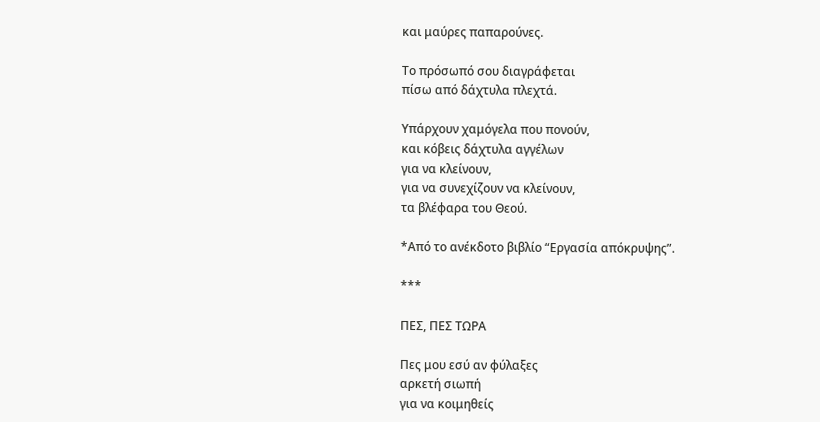και μαύρες παπαρούνες.

Το πρόσωπό σου διαγράφεται
πίσω από δάχτυλα πλεχτά.

Υπάρχουν χαμόγελα που πονούν,
και κόβεις δάχτυλα αγγέλων
για να κλείνουν,
για να συνεχίζουν να κλείνουν,
τα βλέφαρα του Θεού.

*Από το ανέκδοτο βιβλίο “Εργασία απόκρυψης”.

***

ΠΕΣ, ΠΕΣ ΤΩΡΑ

Πες μου εσύ αν φύλαξες
αρκετή σιωπή
για να κοιμηθείς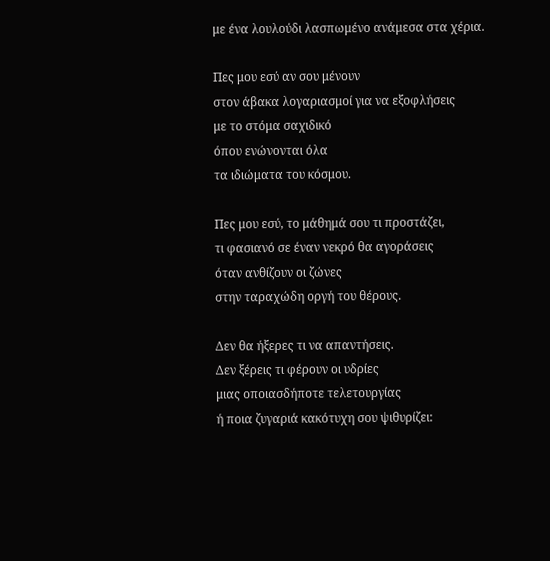με ένα λουλούδι λασπωμένο ανάμεσα στα χέρια.

Πες μου εσύ αν σου μένουν
στον άβακα λογαριασμοί για να εξοφλήσεις
με το στόμα σαχιδικό
όπου ενώνονται όλα
τα ιδιώματα του κόσμου.

Πες μου εσύ, το μάθημά σου τι προστάζει,
τι φασιανό σε έναν νεκρό θα αγοράσεις
όταν ανθίζουν οι ζώνες
στην ταραχώδη οργή του θέρους.

Δεν θα ήξερες τι να απαντήσεις.
Δεν ξέρεις τι φέρουν οι υδρίες
μιας οποιασδήποτε τελετουργίας
ή ποια ζυγαριά κακότυχη σου ψιθυρίζει: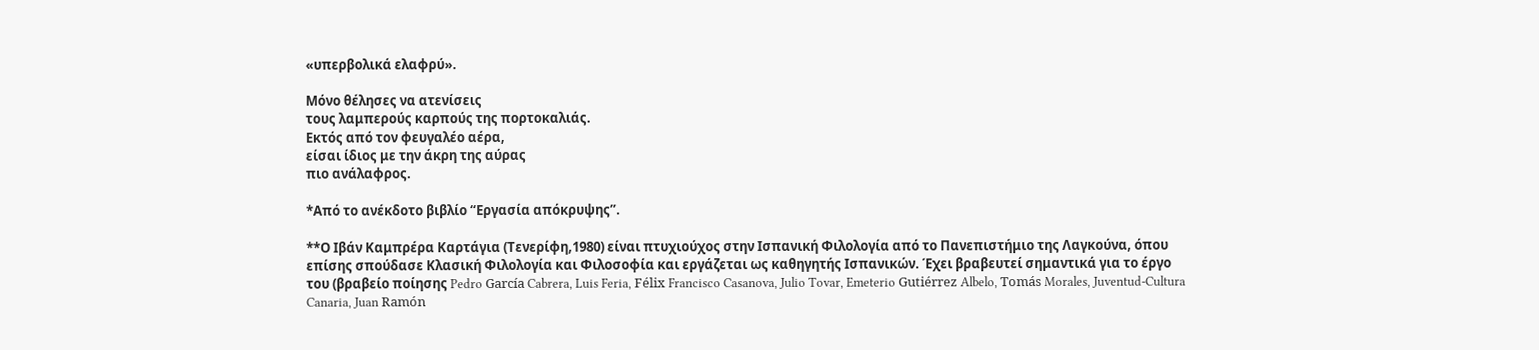«υπερβολικά ελαφρύ».

Μόνο θέλησες να ατενίσεις
τους λαμπερούς καρπούς της πορτοκαλιάς.
Εκτός από τον φευγαλέο αέρα,
είσαι ίδιος με την άκρη της αύρας
πιο ανάλαφρος.

*Από το ανέκδοτο βιβλίο “Εργασία απόκρυψης”.

**Ο Ιβάν Καμπρέρα Καρτάγια (Τενερίφη,1980) είναι πτυχιούχος στην Ισπανική Φιλολογία από το Πανεπιστήμιο της Λαγκούνα, όπου επίσης σπούδασε Κλασική Φιλολογία και Φιλοσοφία και εργάζεται ως καθηγητής Ισπανικών. Έχει βραβευτεί σημαντικά για το έργο του (βραβείο ποίησης Pedro García Cabrera, Luis Feria, Félix Francisco Casanova, Julio Tovar, Emeterio Gutiérrez Albelo, Tomás Morales, Juventud-Cultura Canaria, Juan Ramón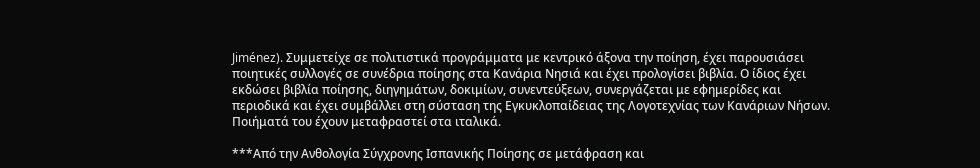Jiménez). Συμμετείχε σε πολιτιστικά προγράμματα με κεντρικό άξονα την ποίηση, έχει παρουσιάσει ποιητικές συλλογές σε συνέδρια ποίησης στα Κανάρια Νησιά και έχει προλογίσει βιβλία. Ο ίδιος έχει εκδώσει βιβλία ποίησης, διηγημάτων, δοκιμίων, συνεντεύξεων, συνεργάζεται με εφημερίδες και  περιοδικά και έχει συμβάλλει στη σύσταση της Εγκυκλοπαίδειας της Λογοτεχνίας των Κανάριων Νήσων. Ποιήματά του έχουν μεταφραστεί στα ιταλικά.

***Από την Ανθολογία Σύγχρονης Ισπανικής Ποίησης σε μετάφραση και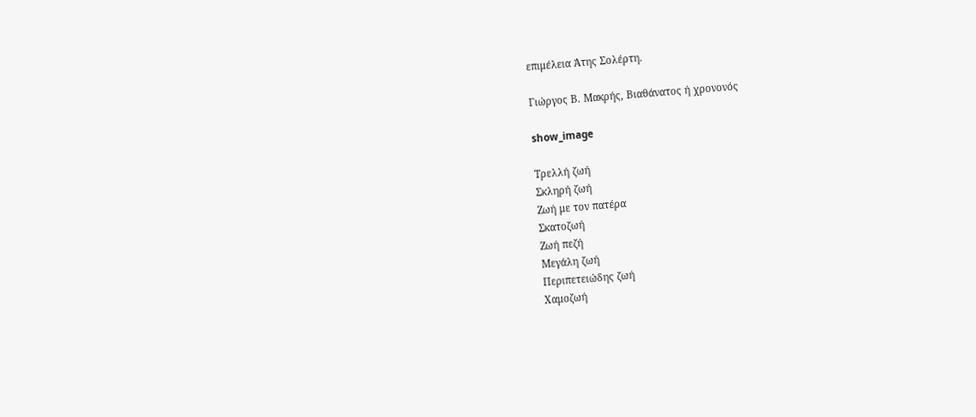επιμέλεια Άτης Σολέρτη.

Γιώργος Β. Μακρής, Βιαθάνατος ή χρονονός

show_image

Τρελλή ζωή
Σκληρή ζωή
Ζωή με τον πατέρα
Σκατοζωή
Ζωή πεζή
Μεγάλη ζωή
Περιπετειώδης ζωή
Χαμοζωή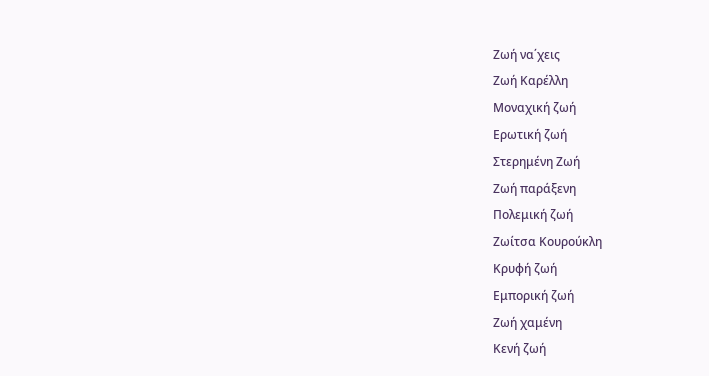Ζωή να΄χεις
Ζωή Καρέλλη
Μοναχική ζωή
Ερωτική ζωή
Στερημένη Ζωή
Ζωή παράξενη
Πολεμική ζωή
Ζωίτσα Κουρούκλη
Κρυφή ζωή
Εμπορική ζωή
Ζωή χαμένη
Κενή ζωή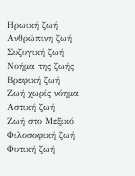Ηρωική ζωή
Ανθρώπινη ζωή
Συζυγική ζωή
Νοήμα της ζωής
Βρεφική ζωή
Ζωή χωρίς νόημα
Αστική ζωή
Ζωή στο Μεξικό
Φιλοσοφική ζωή
Φυτική ζωή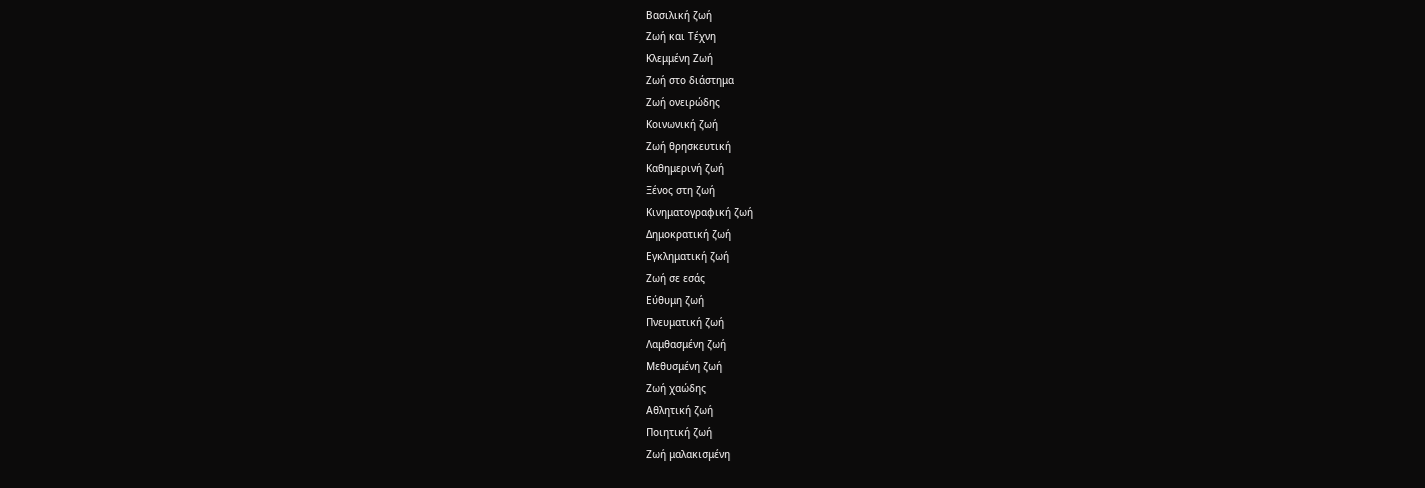Βασιλική ζωή
Ζωή και Τέχνη
Κλεμμένη Ζωή
Ζωή στο διάστημα
Ζωή ονειρώδης
Κοινωνική ζωή
Ζωή θρησκευτική
Καθημερινή ζωή
Ξένος στη ζωή
Κινηματογραφική ζωή
Δημοκρατική ζωή
Εγκληματική ζωή
Ζωή σε εσάς
Εύθυμη ζωή
Πνευματική ζωή
Λαμθασμένη ζωή
Μεθυσμένη ζωή
Ζωή χαώδης
Αθλητική ζωή
Ποιητική ζωή
Ζωή μαλακισμένη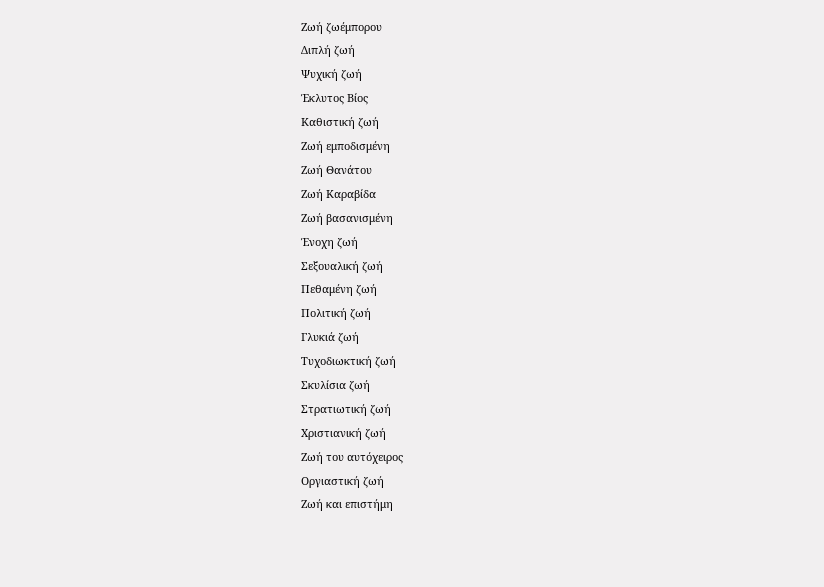Ζωή ζωέμπορου
Διπλή ζωή
Ψυχική ζωή
Έκλυτος Βίος
Καθιστική ζωή
Ζωή εμποδισμένη
Ζωή Θανάτου
Ζωή Καραβίδα
Ζωή βασανισμένη
Ένοχη ζωή
Σεξουαλική ζωή
Πεθαμένη ζωή
Πολιτική ζωή
Γλυκιά ζωή
Τυχοδιωκτική ζωή
Σκυλίσια ζωή
Στρατιωτική ζωή
Χριστιανική ζωή
Ζωή του αυτόχειρος
Οργιαστική ζωή
Ζωή και επιστήμη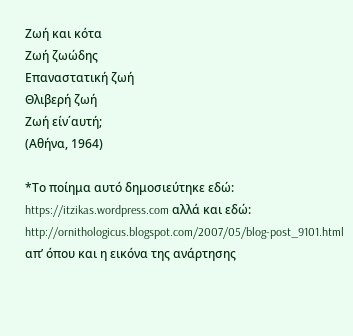Ζωή και κότα
Ζωή ζωώδης
Επαναστατική ζωή
Θλιβερή ζωή
Ζωή είν΄αυτή;
(Αθήνα, 1964)

*Το ποίημα αυτό δημοσιεύτηκε εδώ: https://itzikas.wordpress.com αλλά και εδώ: http://ornithologicus.blogspot.com/2007/05/blog-post_9101.html απ’ όπου και η εικόνα της ανάρτησης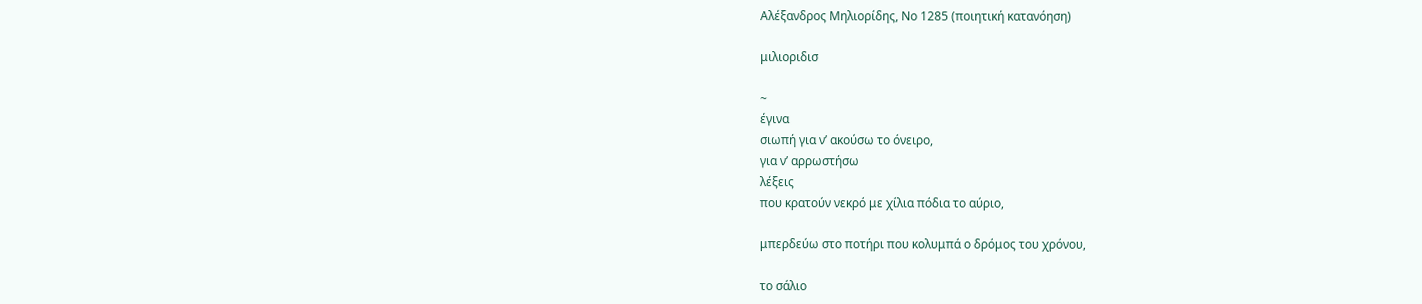Αλέξανδρος Μηλιορίδης, Νο 1285 (ποιητική κατανόηση)

μιλιοριδισ

~
έγινα
σιωπή για ν’ ακούσω το όνειρο,
για ν’ αρρωστήσω
λέξεις
που κρατούν νεκρό με χίλια πόδια το αύριο,

μπερδεύω στο ποτήρι που κολυμπά ο δρόμος του χρόνου,

το σάλιο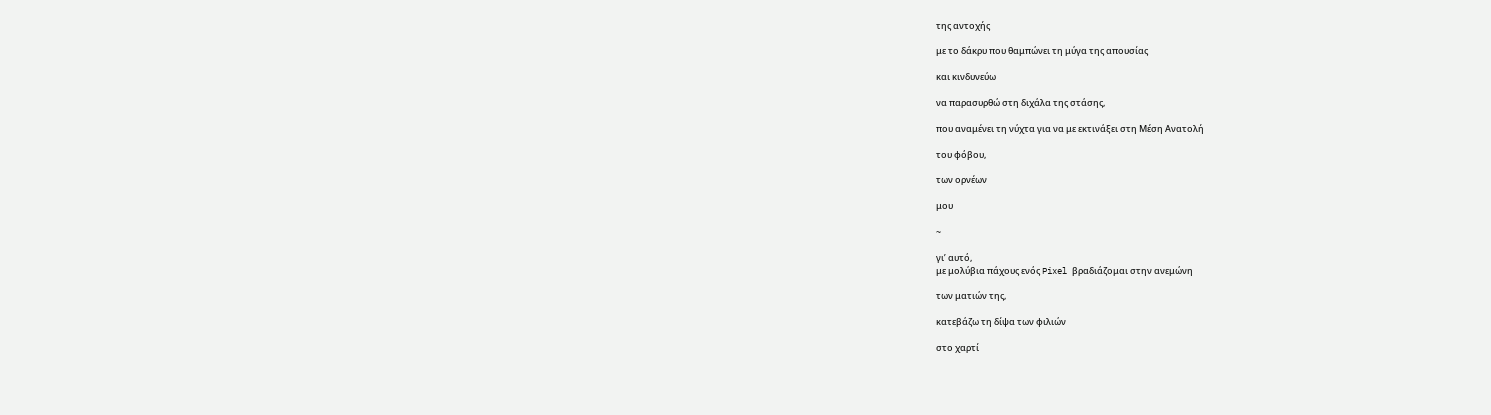της αντοχής

με το δάκρυ που θαμπώνει τη μύγα της απουσίας

και κινδυνεύω

να παρασυρθώ στη διχάλα της στάσης,

που αναμένει τη νύχτα για να με εκτινάξει στη Μέση Ανατολή

του φόβου,

των ορνέων

μου

~

γι’ αυτό,
με μολύβια πάχους ενός Pixel βραδιάζομαι στην ανεμώνη

των ματιών της,

κατεβάζω τη δίψα των φιλιών

στο χαρτί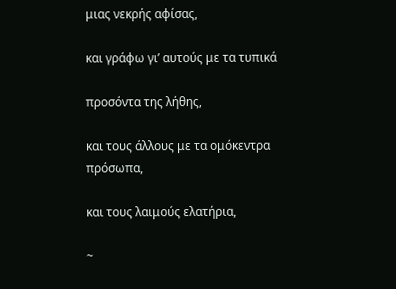μιας νεκρής αφίσας,

και γράφω γι’ αυτούς με τα τυπικά

προσόντα της λήθης,

και τους άλλους με τα ομόκεντρα πρόσωπα,

και τους λαιμούς ελατήρια,

~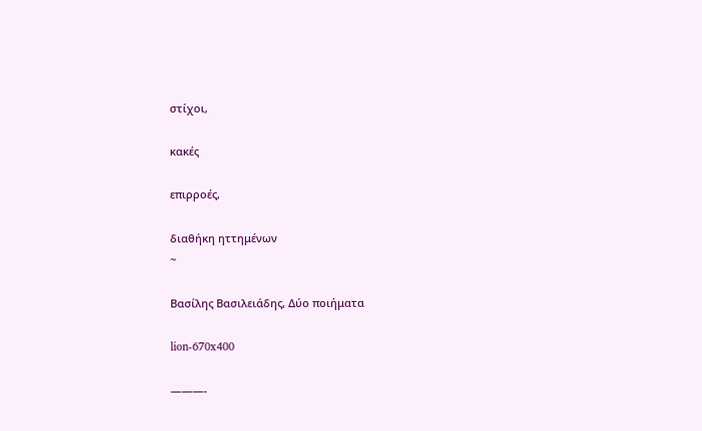στίχοι,

κακές

επιρροές,

διαθήκη ηττημένων
~

Βασίλης Βασιλειάδης, Δύο ποιήματα

lion-670x400

———-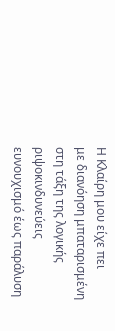Η Κλαίρη μου είχε πει
με διανόηση μπαταρισμένη στη τάξη της λογικής
ριψοκινδυνεύεις ευνουχισμό έως παράλυση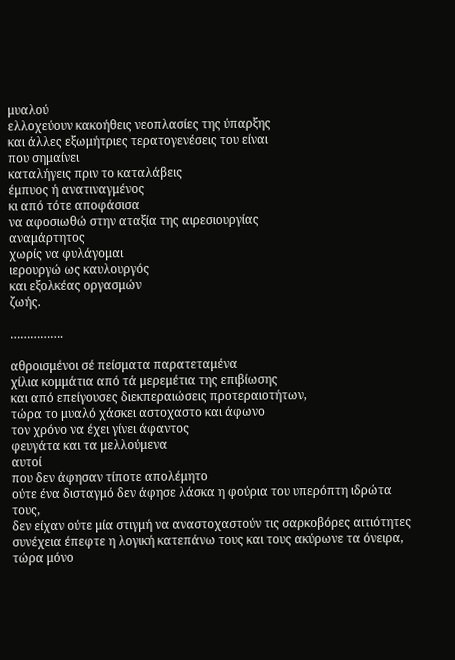μυαλού
ελλοχεύουν κακοήθεις νεοπλασίες της ύπαρξης
και άλλες εξωμήτριες τερατογενέσεις του είναι
που σημαίνει
καταλήγεις πριν το καταλάβεις
έμπυος ή ανατιναγμένος
κι από τότε αποφάσισα
να αφοσιωθώ στην αταξία της αιρεσιουργίας
αναμάρτητος
χωρίς να φυλάγομαι
ιερουργώ ως καυλουργός
και εξολκέας οργασμών
ζωής.

…………….

αθροισμένοι σέ πείσματα παρατεταμένα
χίλια κομμάτια από τά μερεμέτια της επιβίωσης
και από επείγουσες διεκπεραιώσεις προτεραιοτήτων,
τώρα το μυαλό χάσκει αστοχαστο και άφωνο
τον χρόνο να έχει γίνει άφαντος
φευγάτα και τα μελλούμενα
αυτοί
που δεν άφησαν τίποτε απολέμητο
ούτε ένα δισταγμό δεν άφησε λάσκα η φούρια του υπερόπτη ιδρώτα τους,
δεν είχαν ούτε μία στιγμή να αναστοχαστούν τις σαρκοβόρες αιτιότητες
συνέχεια έπεφτε η λογική κατεπάνω τους και τους ακύρωνε τα όνειρα,
τώρα μόνο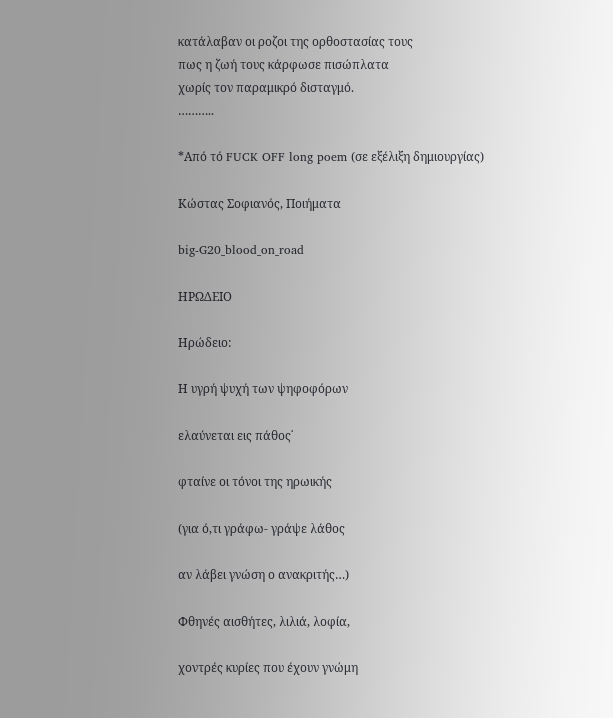κατάλαβαν οι ροζοι της ορθοστασίας τους
πως η ζωή τους κάρφωσε πισώπλατα
χωρίς τον παραμικρό δισταγμό.
………..

*Από τό FUCK OFF long poem (σε εξέλιξη δημιουργίας)

Κώστας Σοφιανός, Ποιήματα

big-G20_blood_on_road

ΗΡΩΔΕΙΟ

Ηρώδειο:

Η υγρή ψυχή των ψηφοφόρων

ελαύνεται εις πάθος˙

φταίνε οι τόνοι της ηρωικής

(για ό,τι γράφω- γράψε λάθος

αν λάβει γνώση ο ανακριτής…)

Φθηνές αισθήτες, λιλιά, λοφία,

χοντρές κυρίες που έχουν γνώμη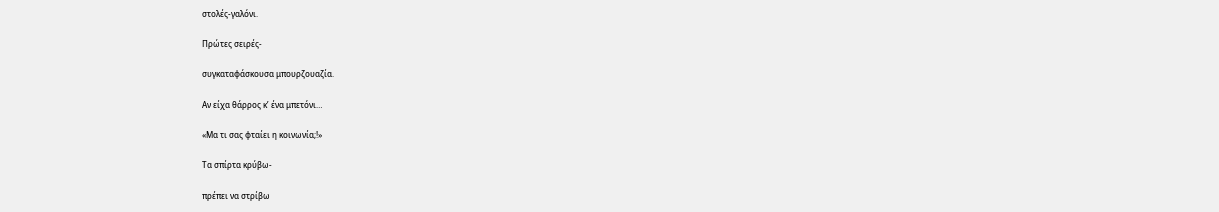στολές-γαλόνι.

Πρώτες σειρές-

συγκαταφάσκουσα μπουρζουαζία.

Αν είχα θάρρος κ’ ένα μπετόνι…

«Μα τι σας φταίει η κοινωνία;!»

Τα σπίρτα κρύβω-

πρέπει να στρίβω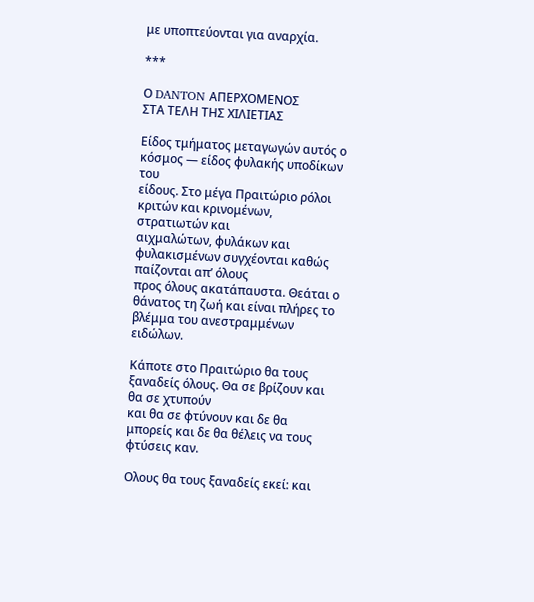με υποπτεύονται για αναρχία.

***

Ο DANTON ΑΠΕΡΧΟΜΕΝΟΣ
ΣΤΑ ΤΕΛΗ ΤΗΣ ΧΙΛΙΕΤΙΑΣ

Είδος τμήματος μεταγωγών αυτός ο κόσμος — είδος φυλακής υποδίκων του
είδους. Στο μέγα Πραιτώριο ρόλοι κριτών και κρινομένων, στρατιωτών και
αιχμαλώτων, φυλάκων και φυλακισμένων συγχέονται καθώς παίζονται απ’ όλους
προς όλους ακατάπαυστα. Θεάται ο θάνατος τη ζωή και είναι πλήρες το βλέμμα του ανεστραμμένων ειδώλων.

Κάποτε στο Πραιτώριο θα τους ξαναδείς όλους. Θα σε βρίζουν και θα σε χτυπούν
και θα σε φτύνουν και δε θα μπορείς και δε θα θέλεις να τους φτύσεις καν.

Ολους θα τους ξαναδείς εκεί: και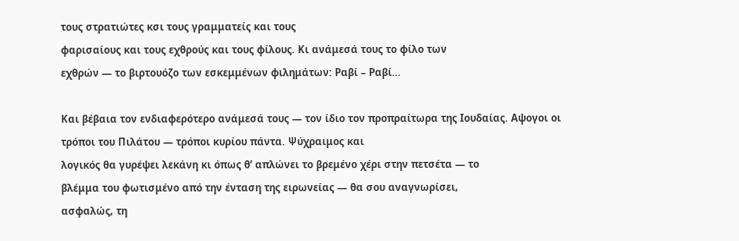τους στρατιώτες κσι τους γραμματείς και τους
φαρισαίους και τους εχθρούς και τους φίλους. Κι ανάμεσά τους το φίλο των
εχθρών — το βιρτουόζο των εσκεμμένων φιλημάτων: Ραβί – Ραβί…

Και βέβαια τον ενδιαφερότερο ανάμεσά τους — τον ίδιο τον προπραίτωρα της Ιουδαίας. Αψογοι οι τρόποι του Πιλάτου — τρόποι κυρίου πάντα. Ψύχραιμος και
λογικός θα γυρέψει λεκάνη κι όπως θ’ απλώνει το βρεμένο χέρι στην πετσέτα — το
βλέμμα του φωτισμένο από την ένταση της ειρωνείας — θα σου αναγνωρίσει,
ασφαλώς, τη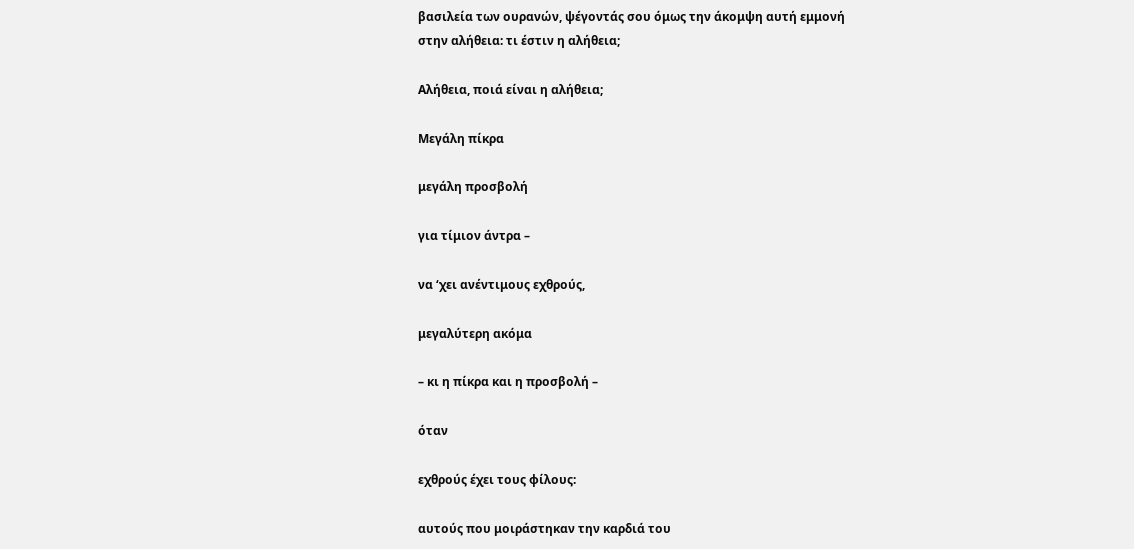βασιλεία των ουρανών, ψέγοντάς σου όμως την άκομψη αυτή εμμονή
στην αλήθεια: τι έστιν η αλήθεια;

Αλήθεια, ποιά είναι η αλήθεια;

Μεγάλη πίκρα

μεγάλη προσβολή

για τίμιον άντρα –

να ‘χει ανέντιμους εχθρούς,

μεγαλύτερη ακόμα

– κι η πίκρα και η προσβολή –

όταν

εχθρούς έχει τους φίλους:

αυτούς που μοιράστηκαν την καρδιά του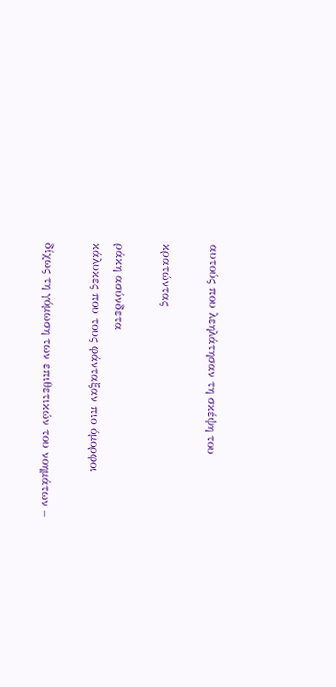αυτούς που λεηλάτησαν τη σκέψη του

κρατώντας

ράκη ασύνδετα
κάλυκες που τους φάνταξαν πιο όμορφοι

δίχως τη γόμωση των επιθετικών του νοημάτων –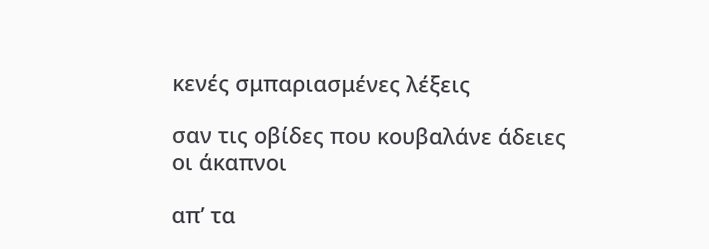κενές σμπαριασμένες λέξεις

σαν τις οβίδες που κουβαλάνε άδειες οι άκαπνοι

απ’ τα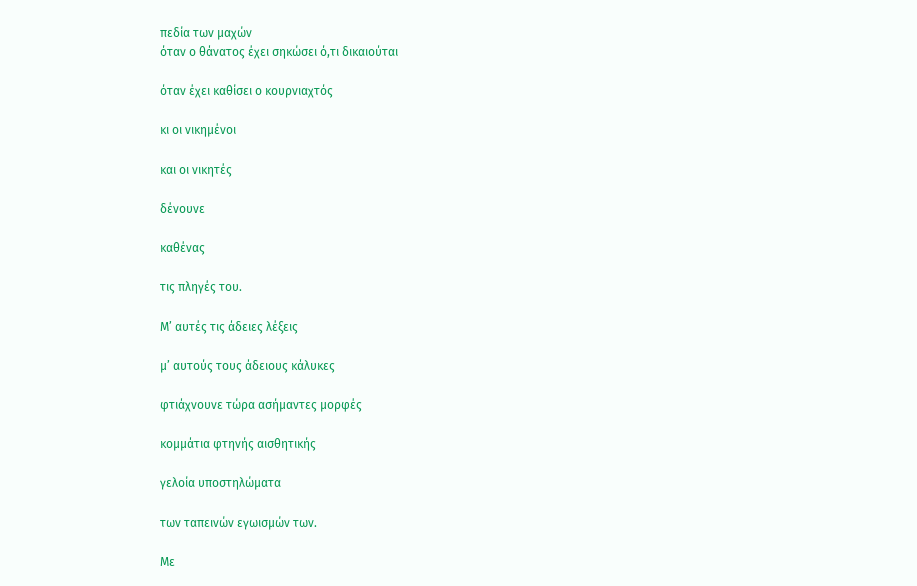πεδία των μαχών
όταν ο θάνατος έχει σηκώσει ό,τι δικαιούται

όταν έχει καθίσει ο κουρνιαχτός

κι οι νικημένοι

και οι νικητές

δένουνε

καθένας

τις πληγές του.

Μ’ αυτές τις άδειες λέξεις

μ’ αυτούς τους άδειους κάλυκες

φτιάχνουνε τώρα ασήμαντες μορφές

κομμάτια φτηνής αισθητικής

γελοία υποστηλώματα

των ταπεινών εγωισμών των.

Με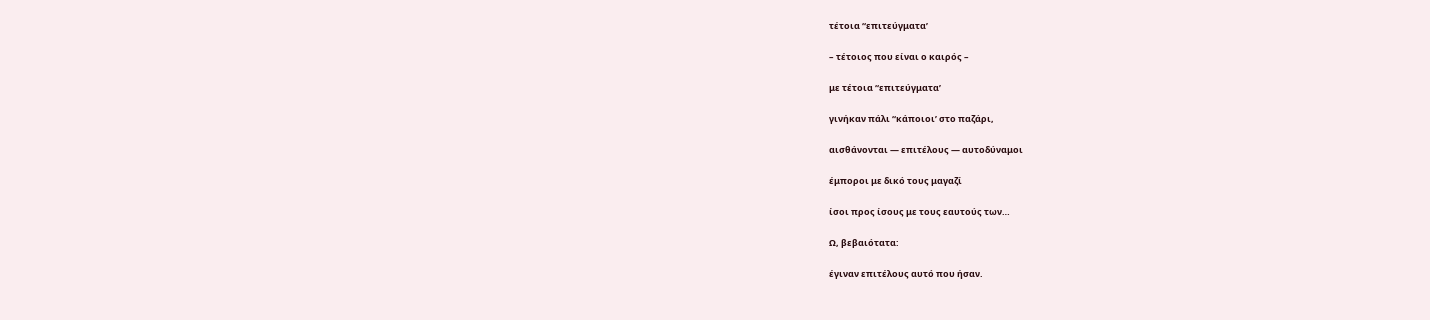τέτοια “επιτεύγματα’

– τέτοιος που είναι ο καιρός –

με τέτοια “επιτεύγματα’

γινήκαν πάλι “κάποιοι’ στο παζάρι,

αισθάνονται — επιτέλους — αυτοδύναμοι

έμποροι με δικό τους μαγαζί

ίσοι προς ίσους με τους εαυτούς των…

Ω, βεβαιότατα:

έγιναν επιτέλους αυτό που ήσαν.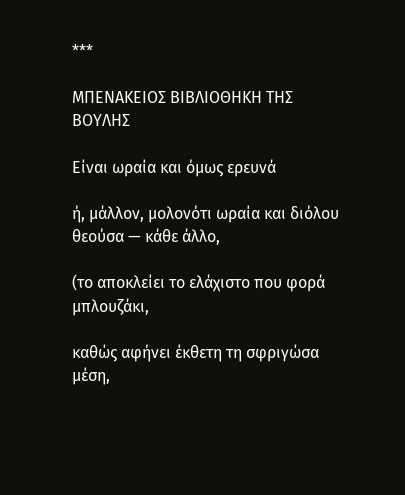***

ΜΠΕΝΑΚΕΙΟΣ ΒΙΒΛΙΟΘΗΚΗ ΤΗΣ ΒΟΥΛΗΣ

Είναι ωραία και όμως ερευνά

ή, μάλλον, μολονότι ωραία και διόλου θεούσα — κάθε άλλο,

(το αποκλείει το ελάχιστο που φορά μπλουζάκι,

καθώς αφήνει έκθετη τη σφριγώσα μέση,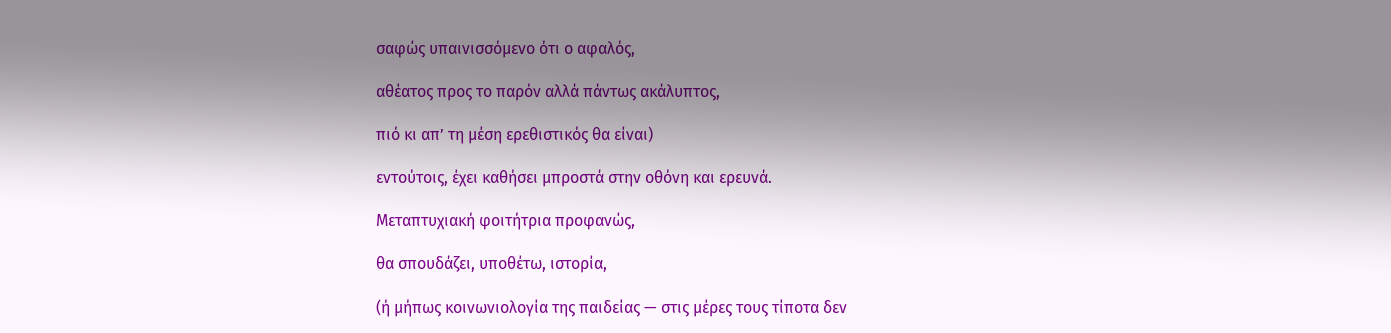σαφώς υπαινισσόμενο ότι ο αφαλός,

αθέατος προς το παρόν αλλά πάντως ακάλυπτος,

πιό κι απ’ τη μέση ερεθιστικός θα είναι)

εντούτοις, έχει καθήσει μπροστά στην οθόνη και ερευνά.

Μεταπτυχιακή φοιτήτρια προφανώς,

θα σπουδάζει, υποθέτω, ιστορία,

(ή μήπως κοινωνιολογία της παιδείας — στις μέρες τους τίποτα δεν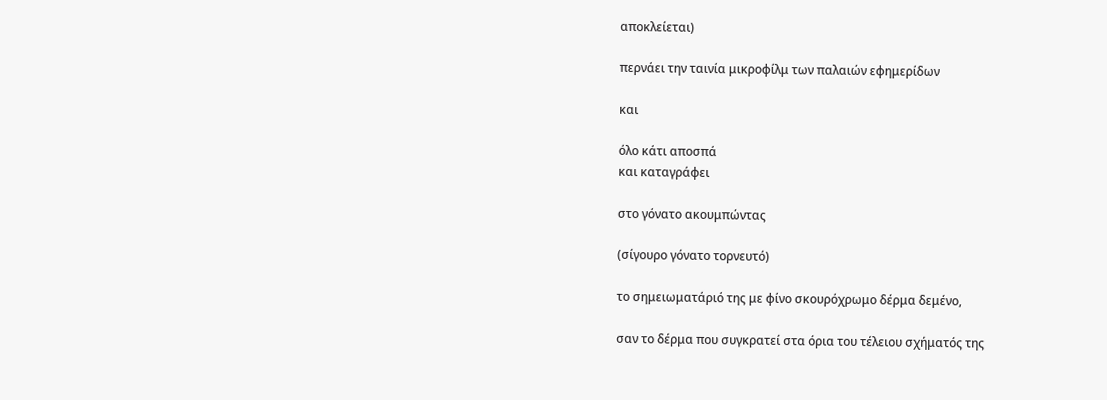αποκλείεται)

περνάει την ταινία μικροφίλμ των παλαιών εφημερίδων

και

όλο κάτι αποσπά
και καταγράφει

στο γόνατο ακουμπώντας

(σίγουρο γόνατο τορνευτό)

το σημειωματάριό της με φίνο σκουρόχρωμο δέρμα δεμένο,

σαν το δέρμα που συγκρατεί στα όρια του τέλειου σχήματός της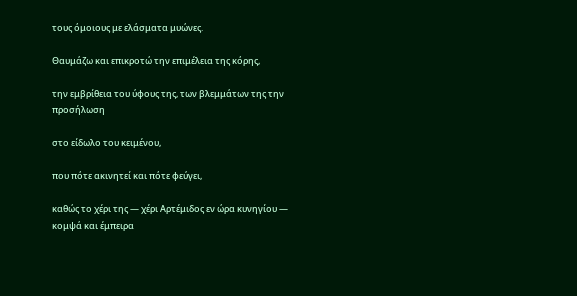τους όμοιους με ελάσματα μυώνες.

Θαυμάζω και επικροτώ την επιμέλεια της κόρης,

την εμβρίθεια του ύφους της, των βλεμμάτων της την προσήλωση

στο είδωλο του κειμένου,

που πότε ακινητεί και πότε φεύγει,

καθώς το χέρι της — χέρι Αρτέμιδος εν ώρα κυνηγίου — κομψά και έμπειρα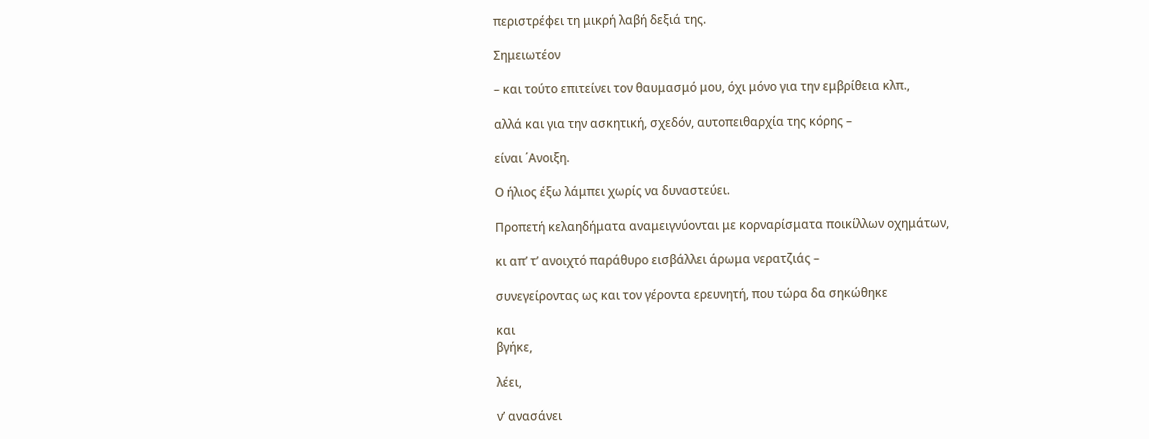περιστρέφει τη μικρή λαβή δεξιά της.

Σημειωτέον

– και τούτο επιτείνει τον θαυμασμό μου, όχι μόνο για την εμβρίθεια κλπ.,

αλλά και για την ασκητική, σχεδόν, αυτοπειθαρχία της κόρης –

είναι ΄Ανοιξη.

Ο ήλιος έξω λάμπει χωρίς να δυναστεύει.

Προπετή κελαηδήματα αναμειγνύονται με κορναρίσματα ποικίλλων οχημάτων,

κι απ’ τ’ ανοιχτό παράθυρο εισβάλλει άρωμα νερατζιάς –

συνεγείροντας ως και τον γέροντα ερευνητή, που τώρα δα σηκώθηκε

και
βγήκε,

λέει,

ν’ ανασάνει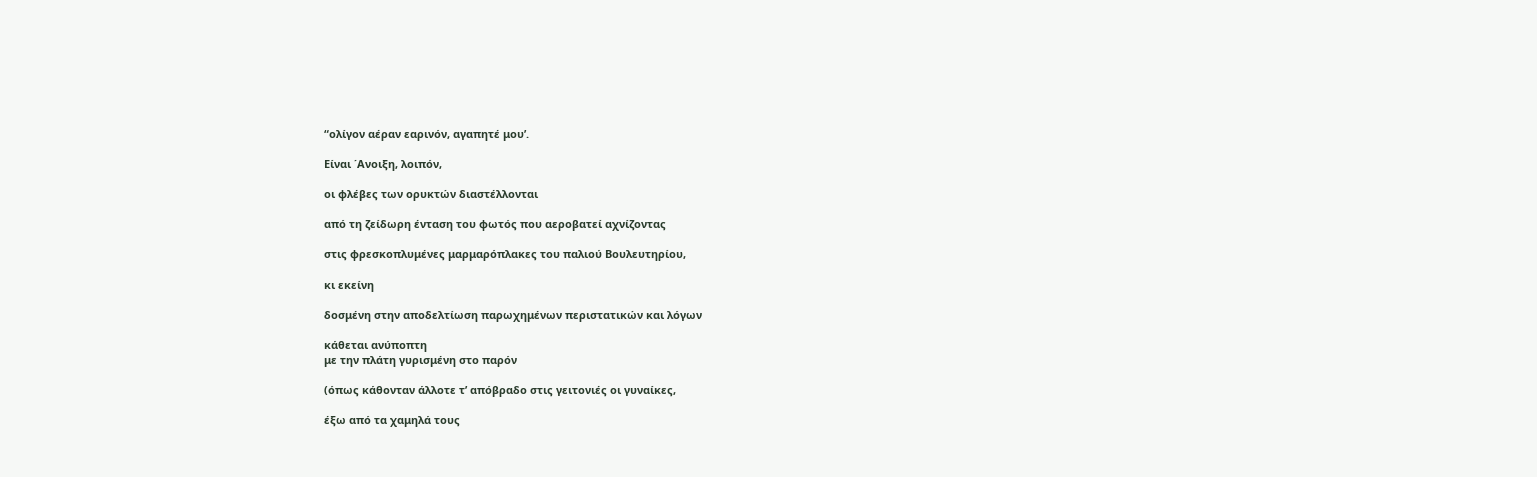“ολίγον αέραν εαρινόν, αγαπητέ μου’.

Είναι ΄Ανοιξη, λοιπόν,

οι φλέβες των ορυκτών διαστέλλονται

από τη ζείδωρη ένταση του φωτός που αεροβατεί αχνίζοντας

στις φρεσκοπλυμένες μαρμαρόπλακες του παλιού Βουλευτηρίου,

κι εκείνη

δοσμένη στην αποδελτίωση παρωχημένων περιστατικών και λόγων

κάθεται ανύποπτη
με την πλάτη γυρισμένη στο παρόν

(όπως κάθονταν άλλοτε τ’ απόβραδο στις γειτονιές οι γυναίκες,

έξω από τα χαμηλά τους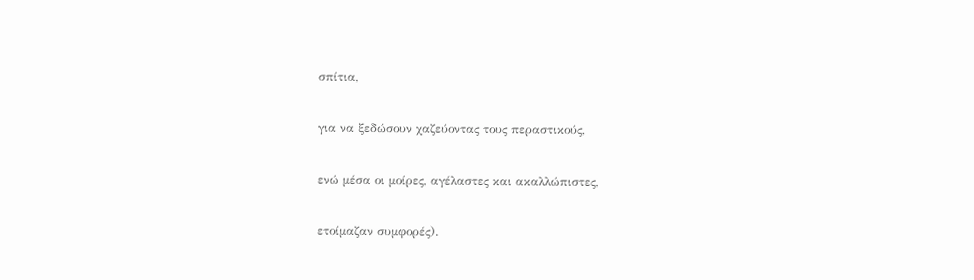σπίτια,

για να ξεδώσουν χαζεύοντας τους περαστικούς,

ενώ μέσα οι μοίρες, αγέλαστες και ακαλλώπιστες,

ετοίμαζαν συμφορές).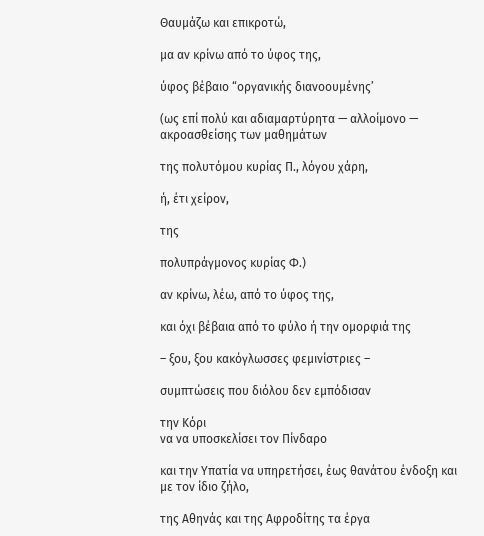Θαυμάζω και επικροτώ,

μα αν κρίνω από το ύφος της,

ύφος βέβαιο “οργανικής διανοουμένης’

(ως επί πολύ και αδιαμαρτύρητα — αλλοίμονο — ακροασθείσης των μαθημάτων

της πολυτόμου κυρίας Π., λόγου χάρη,

ή, έτι χείρον,

της

πολυπράγμονος κυρίας Φ.)

αν κρίνω, λέω, από το ύφος της,

και όχι βέβαια από το φύλο ή την ομορφιά της

– ξου, ξου κακόγλωσσες φεμινίστριες –

συμπτώσεις που διόλου δεν εμπόδισαν

την Κόρι
να να υποσκελίσει τον Πίνδαρο

και την Υπατία να υπηρετήσει, έως θανάτου ένδοξη και με τον ίδιο ζήλο,

της Αθηνάς και της Αφροδίτης τα έργα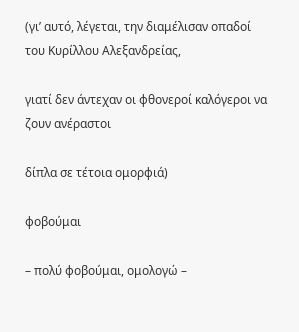(γι’ αυτό, λέγεται, την διαμέλισαν οπαδοί του Κυρίλλου Αλεξανδρείας,

γιατί δεν άντεχαν οι φθονεροί καλόγεροι να ζουν ανέραστοι

δίπλα σε τέτοια ομορφιά)

φοβούμαι

– πολύ φοβούμαι, ομολογώ –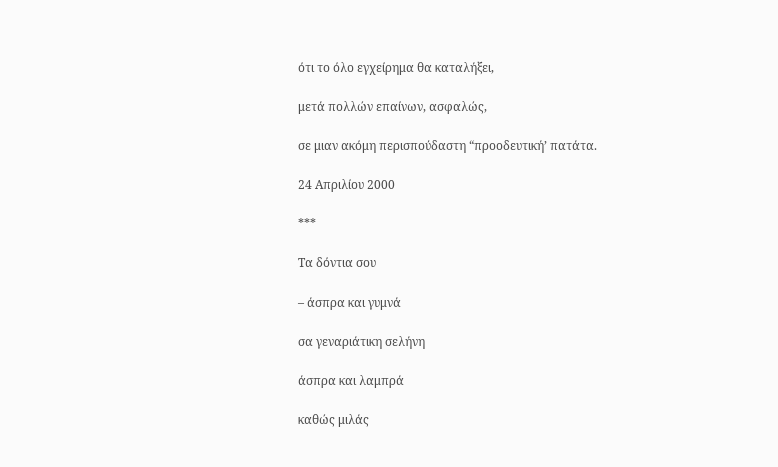ότι το όλο εγχείρημα θα καταλήξει,

μετά πολλών επαίνων, ασφαλώς,

σε μιαν ακόμη περισπούδαστη “προοδευτική’ πατάτα.

24 Απριλίου 2000

***

Τα δόντια σου

– άσπρα και γυμνά

σα γεναριάτικη σελήνη

άσπρα και λαμπρά

καθώς μιλάς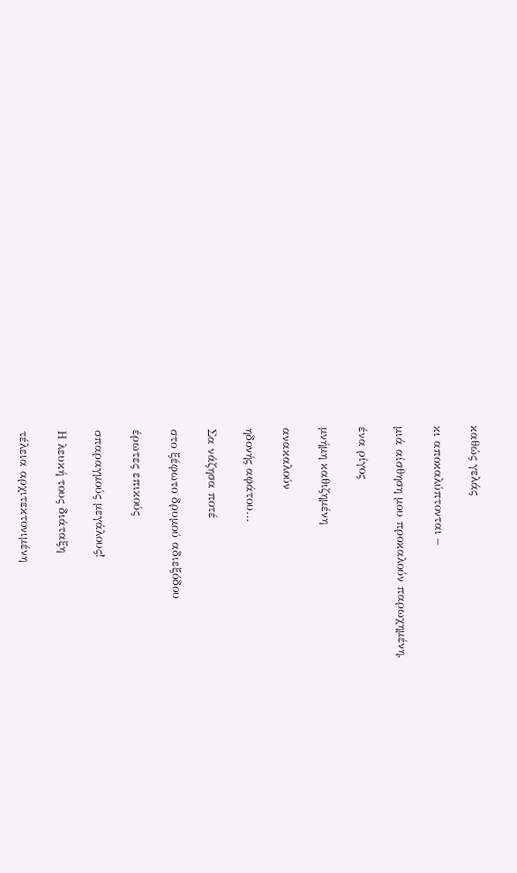καθώς γελάς

κι αποκαλύπτονται –

μιά αίσθηση μου προκαλούν παρωχημένη,

ένα ρίγος

μνήμη καθιζημένη

ανακαλούν

ηδονής αφάτου…

Σα νάζησα ποτέ

στο ξέφωτο δρυμού αδιεξόδου

έρωτες επικούς

σπαραγμούς μεγάλους!

Η λευκή τους διάταξη

τέλεια αρχιτεκτονιμένη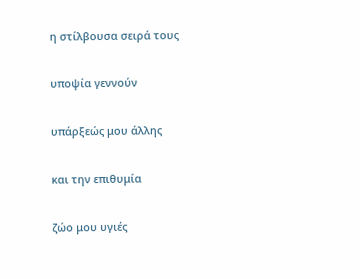η στίλβουσα σειρά τους

υποψία γεννούν

υπάρξεώς μου άλλης

και την επιθυμία

ζώο μου υγιές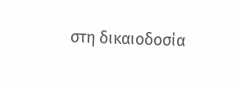στη δικαιοδοσία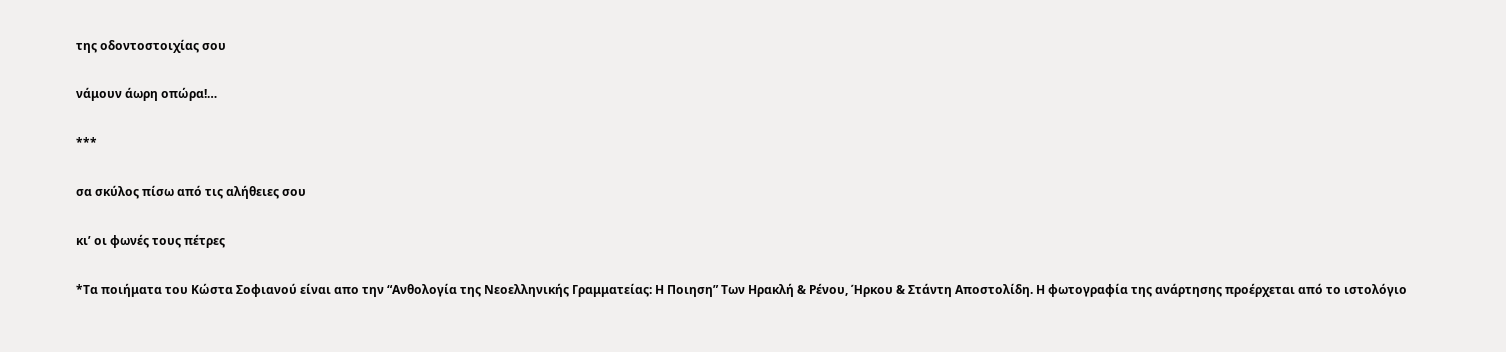της οδοντοστοιχίας σου

νάμουν άωρη οπώρα!…

***

σα σκύλος πίσω από τις αλήθειες σου

κι’ οι φωνές τους πέτρες

*Τα ποιήματα του Κώστα Σοφιανού είναι απο την “Ανθολογία της Νεοελληνικής Γραμματείας: Η Ποιηση” Των Ηρακλή & Ρένου, Ήρκου & Στάντη Αποστολίδη. Η φωτογραφία της ανάρτησης προέρχεται από το ιστολόγιο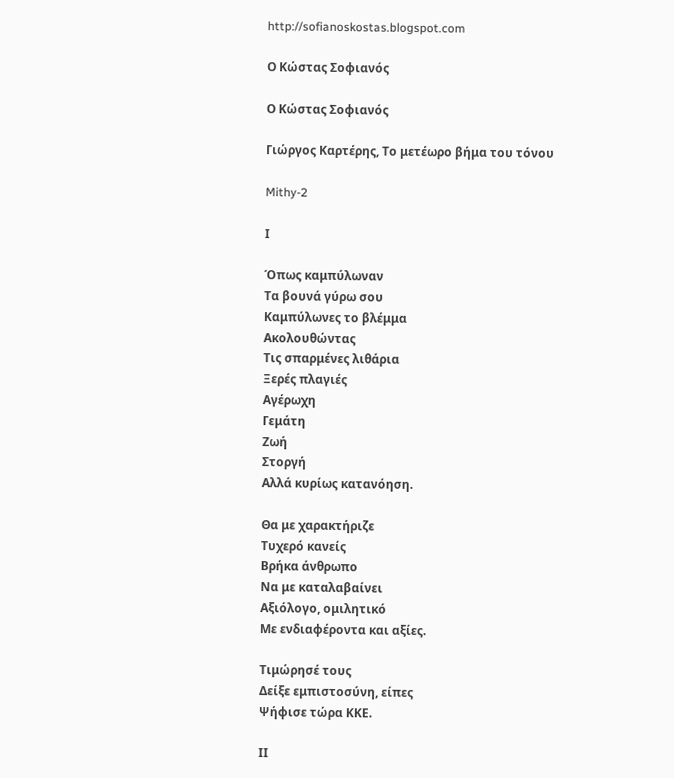http://sofianoskostas.blogspot.com

Ο Κώστας Σοφιανός

Ο Κώστας Σοφιανός

Γιώργος Καρτέρης, Το μετέωρο βήμα του τόνου

Mithy-2

Ι

Όπως καμπύλωναν
Τα βουνά γύρω σου
Καμπύλωνες το βλέμμα
Ακολουθώντας
Τις σπαρμένες λιθάρια
Ξερές πλαγιές
Αγέρωχη
Γεμάτη
Ζωή
Στοργή
Αλλά κυρίως κατανόηση.

Θα με χαρακτήριζε
Τυχερό κανείς
Βρήκα άνθρωπο
Να με καταλαβαίνει
Αξιόλογο, ομιλητικό
Με ενδιαφέροντα και αξίες.

Τιμώρησέ τους
Δείξε εμπιστοσύνη, είπες
Ψήφισε τώρα ΚΚΕ.

ΙΙ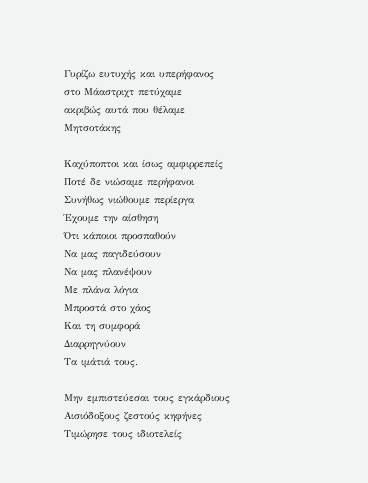Γυρίζω ευτυχής και υπερήφανος
στο Μάαστριχτ πετύχαμε
ακριβώς αυτά που θέλαμε
Μητσοτάκης

Καχύποπτοι και ίσως αμφιρρεπείς
Ποτέ δε νιώσαμε περήφανοι
Συνήθως νιώθουμε περίεργα
Έχουμε την αίσθηση
Ότι κάποιοι προσπαθούν
Να μας παγιδεύσουν
Να μας πλανέψουν
Με πλάνα λόγια
Μπροστά στο χάος
Και τη συμφορά
Διαρρηγνύουν
Τα ιμάτιά τους.

Μην εμπιστεύεσαι τους εγκάρδιους
Αισιόδοξους ζεστούς κηφήνες
Τιμώρησε τους ιδιοτελείς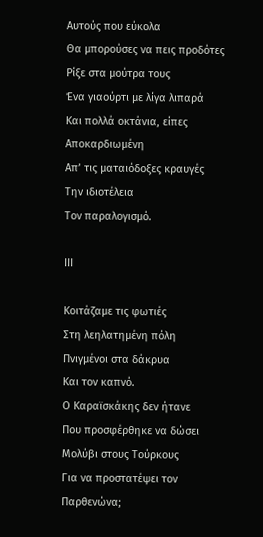Αυτούς που εύκολα
Θα μπορούσες να πεις προδότες
Ρίξε στα μούτρα τους
Ένα γιαούρτι με λίγα λιπαρά
Και πολλά οκτάνια, είπες
Αποκαρδιωμένη
Απ’ τις ματαιόδοξες κραυγές
Την ιδιοτέλεια
Τον παραλογισμό.

ΙΙΙ

Κοιτάζαμε τις φωτιές
Στη λεηλατημένη πόλη
Πνιγμένοι στα δάκρυα
Και τον καπνό.
Ο Καραϊσκάκης δεν ήτανε
Που προσφέρθηκε να δώσει
Μολύβι στους Τούρκους
Για να προστατέψει τον Παρθενώνα;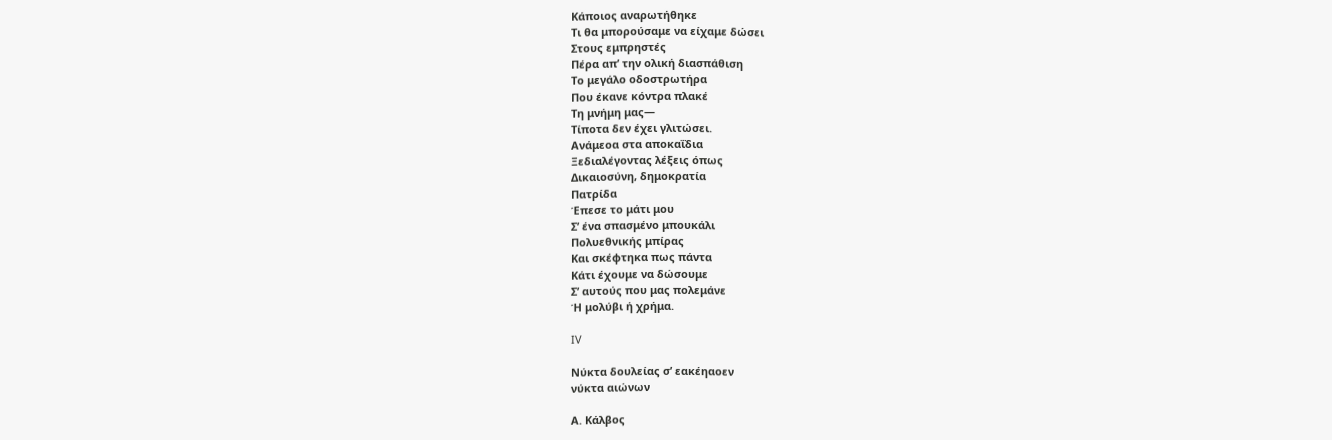Κάποιος αναρωτήθηκε
Τι θα μπορούσαμε να είχαμε δώσει
Στους εμπρηστές
Πέρα απ’ την ολική διασπάθιση
Το μεγάλο οδοστρωτήρα
Που έκανε κόντρα πλακέ
Τη μνήμη μας—
Τίποτα δεν έχει γλιτώσει.
Ανάμεοα στα αποκαΐδια
Ξεδιαλέγοντας λέξεις όπως
Δικαιοσύνη, δημοκρατία
Πατρίδα
Έπεσε το μάτι μου
Σ’ ένα σπασμένο μπουκάλι
Πολυεθνικής μπίρας
Και σκέφτηκα πως πάντα
Κάτι έχουμε να δώσουμε
Σ’ αυτούς που μας πολεμάνε
Ή μολύβι ή χρήμα.

IV

Νύκτα δουλείας σ’ εακέηαοεν
νύκτα αιώνων

Α. Κάλβος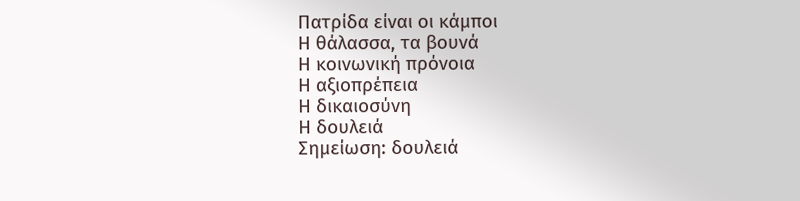Πατρίδα είναι οι κάμποι
Η θάλασσα, τα βουνά
Η κοινωνική πρόνοια
Η αξιοπρέπεια
Η δικαιοσύνη
Η δουλειά
Σημείωση: δουλειά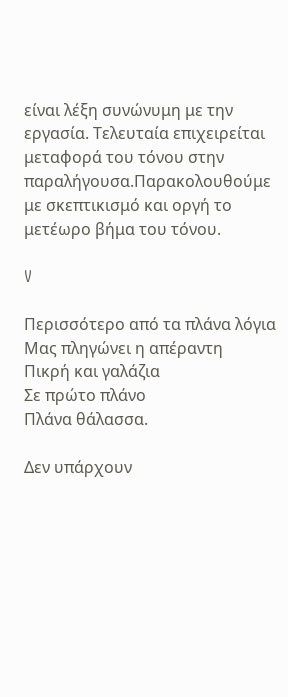είναι λέξη συνώνυμη με την εργασία. Τελευταία επιχειρείται
μεταφορά του τόνου στην παραλήγουσα.Παρακολουθούμε με σκεπτικισμό και οργή το μετέωρο βήμα του τόνου.

V

Περισσότερο από τα πλάνα λόγια
Μας πληγώνει η απέραντη
Πικρή και γαλάζια
Σε πρώτο πλάνο
Πλάνα θάλασσα.

Δεν υπάρχουν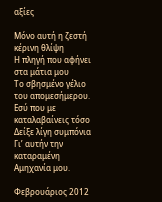αξίες

Μόνο αυτή η ζεστή κέρινη θλίψη
Η πληγή που αφήνει στα μάτια μου
Το σβησμένο γέλιο του απομεσήμερου.
Εσύ που με καταλαβαίνεις τόσο
Δείξε λίγη συμπόνια
Γι’ αυτήν την καταραμένη
Αμηχανία μου.

Φεβρουάριος 2012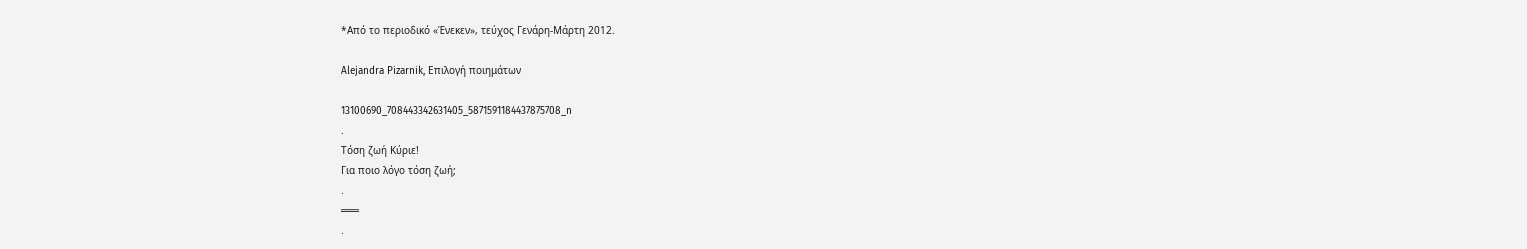*Από το περιοδικό «Ένεκεν», τεύχος Γενάρη-Μάρτη 2012.

Alejandra Pizarnik, Επιλογή ποιημάτων

13100690_708443342631405_5871591184437875708_n
.
Τόση ζωή Κύριε!
Για ποιο λόγο τόση ζωή;
.
═══
.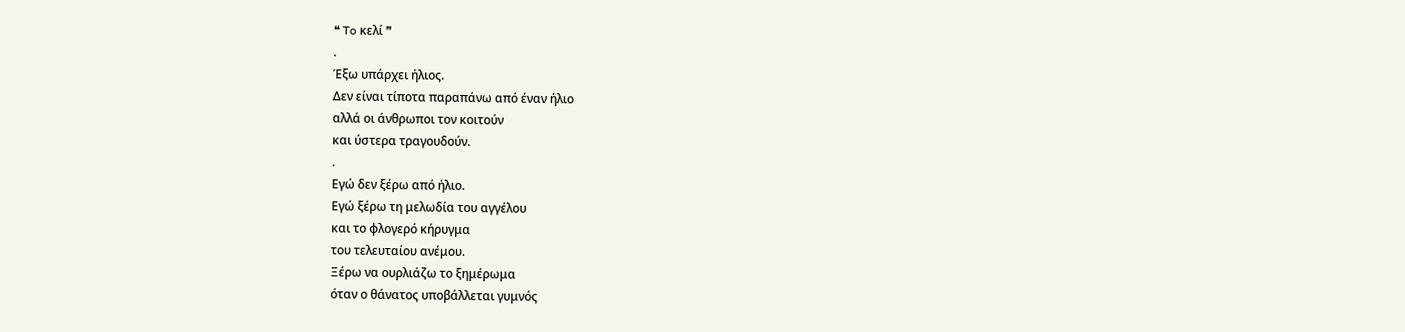❝ To κελί ❞
.
Έξω υπάρχει ήλιος.
Δεν είναι τίποτα παραπάνω από έναν ήλιο
αλλά οι άνθρωποι τον κοιτούν
και ύστερα τραγουδούν.
.
Εγώ δεν ξέρω από ήλιο.
Εγώ ξέρω τη μελωδία του αγγέλου
και το φλογερό κήρυγμα
του τελευταίου ανέμου.
Ξέρω να ουρλιάζω το ξημέρωμα
όταν ο θάνατος υποβάλλεται γυμνός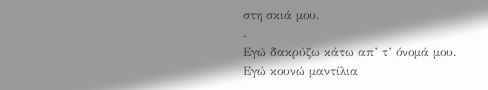στη σκιά μου.
.
Εγώ δακρύζω κάτω απ’ τ’ όνομά μου.
Εγώ κουνώ μαντίλια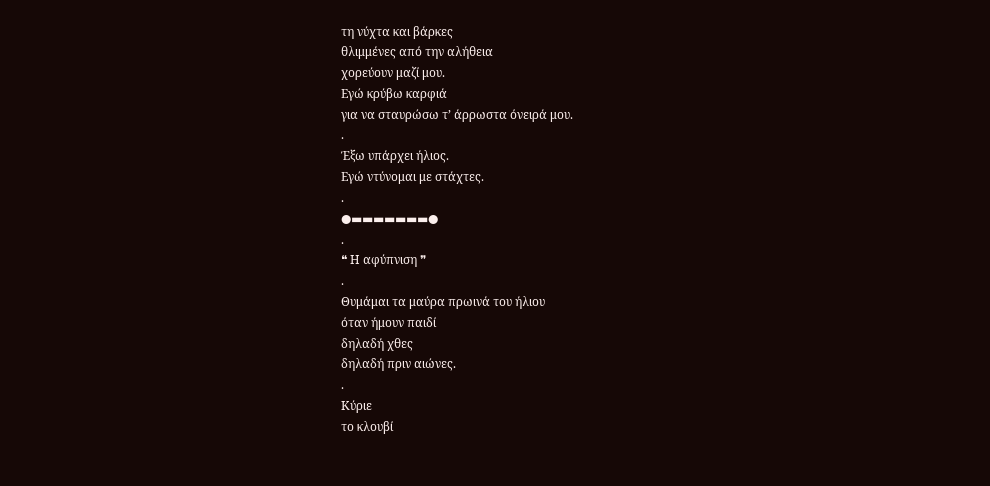τη νύχτα και βάρκες
θλιμμένες από την αλήθεια
χορεύουν μαζί μου.
Εγώ κρύβω καρφιά
για να σταυρώσω τ’ άρρωστα όνειρά μου.
.
Έξω υπάρχει ήλιος.
Εγώ ντύνομαι με στάχτες.
.
●▬▬▬▬▬▬▬●
.
❝ Η αφύπνιση ❞
.
Θυμάμαι τα μαύρα πρωινά του ήλιου
όταν ήμουν παιδί
δηλαδή χθες
δηλαδή πριν αιώνες.
.
Κύριε
το κλουβί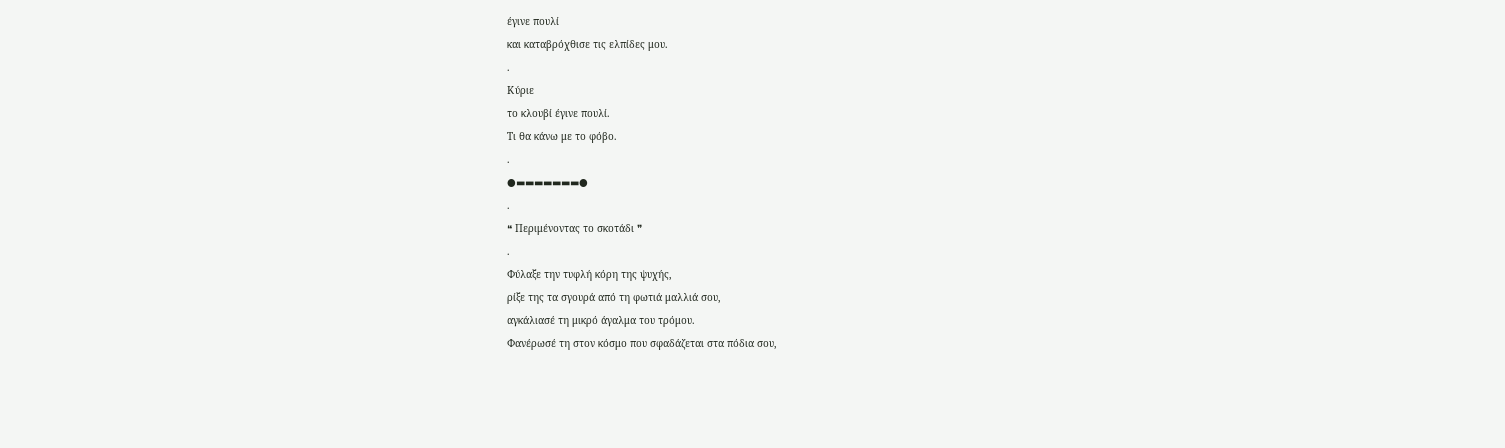έγινε πουλί
και καταβρόχθισε τις ελπίδες μου.
.
Κύριε
το κλουβί έγινε πουλί.
Τι θα κάνω με το φόβο.
.
●▬▬▬▬▬▬▬●
.
❝ Περιμένοντας το σκοτάδι ❞
.
Φύλαξε την τυφλή κόρη της ψυχής,
ρίξε της τα σγουρά από τη φωτιά μαλλιά σου,
αγκάλιασέ τη μικρό άγαλμα του τρόμου.
Φανέρωσέ τη στον κόσμο που σφαδάζεται στα πόδια σου,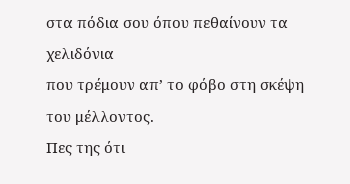στα πόδια σου όπου πεθαίνουν τα χελιδόνια
που τρέμουν απ’ το φόβο στη σκέψη του μέλλοντος.
Πες της ότι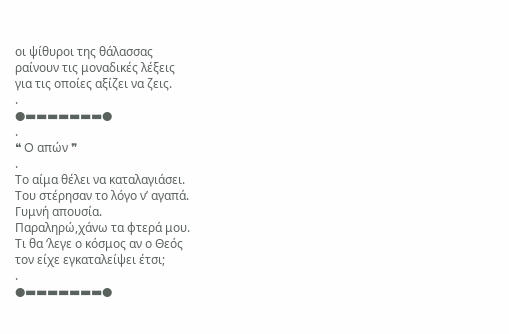οι ψίθυροι της θάλασσας
ραίνουν τις μοναδικές λέξεις
για τις οποίες αξίζει να ζεις.
.
●▬▬▬▬▬▬▬●
.
❝ O απών ❞
.
Το αίμα θέλει να καταλαγιάσει.
Του στέρησαν το λόγο ν’ αγαπά.
Γυμνή απουσία.
Παραληρώ,χάνω τα φτερά μου.
Τι θα ‘λεγε ο κόσμος αν ο Θεός
τον είχε εγκαταλείψει έτσι;
.
●▬▬▬▬▬▬▬●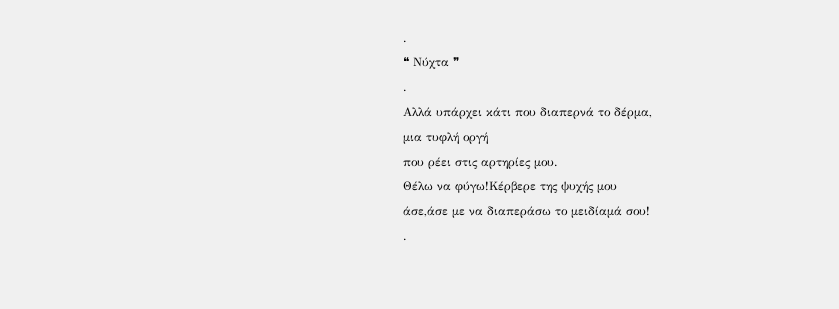.
❝ Νύχτα ❞
.
Αλλά υπάρχει κάτι που διαπερνά το δέρμα,
μια τυφλή οργή
που ρέει στις αρτηρίες μου.
Θέλω να φύγω!Κέρβερε της ψυχής μου
άσε,άσε με να διαπεράσω το μειδίαμά σου!
.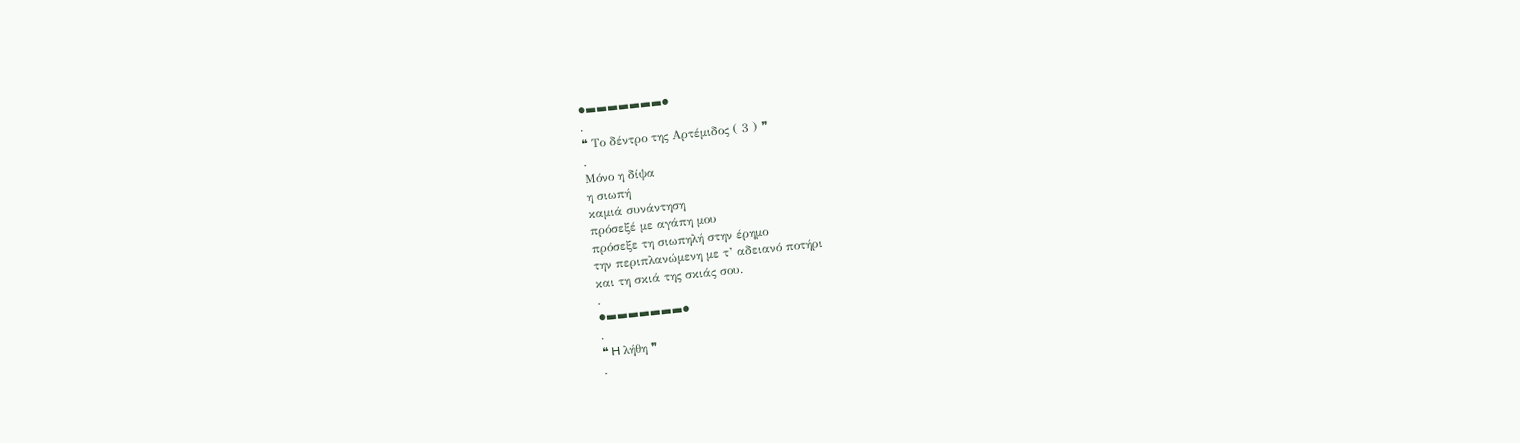●▬▬▬▬▬▬▬●
.
❝ Το δέντρο της Αρτέμιδος ( 3 ) ❞
.
Μόνο η δίψα
η σιωπή
καμιά συνάντηση
πρόσεξέ με αγάπη μου
πρόσεξε τη σιωπηλή στην έρημο
την περιπλανώμενη με τ’ αδειανό ποτήρι
και τη σκιά της σκιάς σου.
.
●▬▬▬▬▬▬▬●
.
❝ H λήθη ❞
.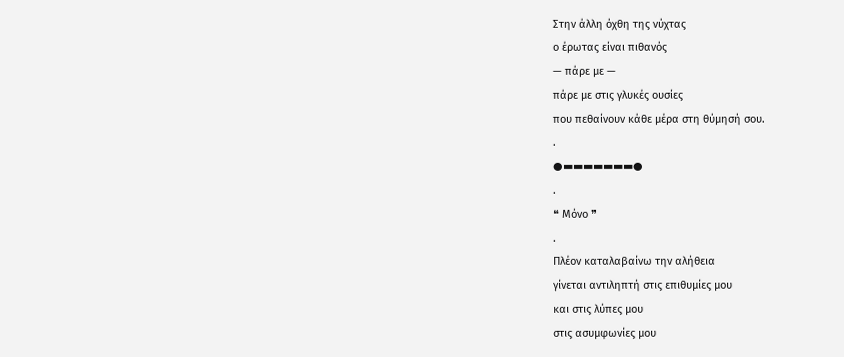Στην άλλη όχθη της νύχτας
ο έρωτας είναι πιθανός
— πάρε με —
πάρε με στις γλυκές ουσίες
που πεθαίνουν κάθε μέρα στη θύμησή σου.
.
●▬▬▬▬▬▬▬●
.
❝ Mόνο ❞
.
Πλέον καταλαβαίνω την αλήθεια
γίνεται αντιληπτή στις επιθυμίες μου
και στις λύπες μου
στις ασυμφωνίες μου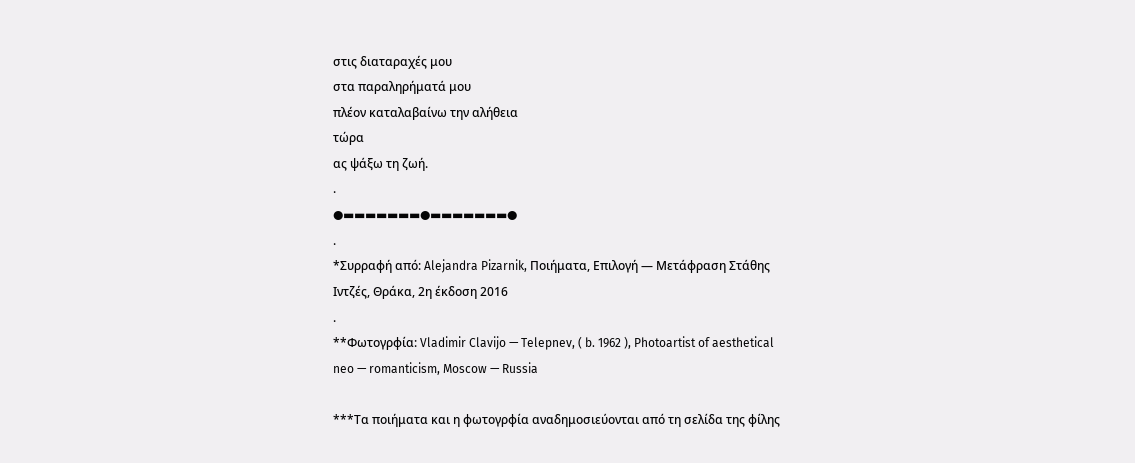στις διαταραχές μου
στα παραληρήματά μου
πλέον καταλαβαίνω την αλήθεια
τώρα
ας ψάξω τη ζωή.
.
●▬▬▬▬▬▬▬●▬▬▬▬▬▬▬●
.
*Συρραφή από: Alejandra Pizarnik, Ποιήματα, Επιλογή — Μετάφραση Στάθης Ιντζές, Θράκα, 2η έκδοση 2016
.
**Φωτογρφία: Vladimir Clavijo — Telepnev, ( b. 1962 ), Photoartist of aesthetical neo — romanticism, Moscow — Russia

***Τα ποιήματα και η φωτογρφία αναδημοσιεύονται από τη σελίδα της φίλης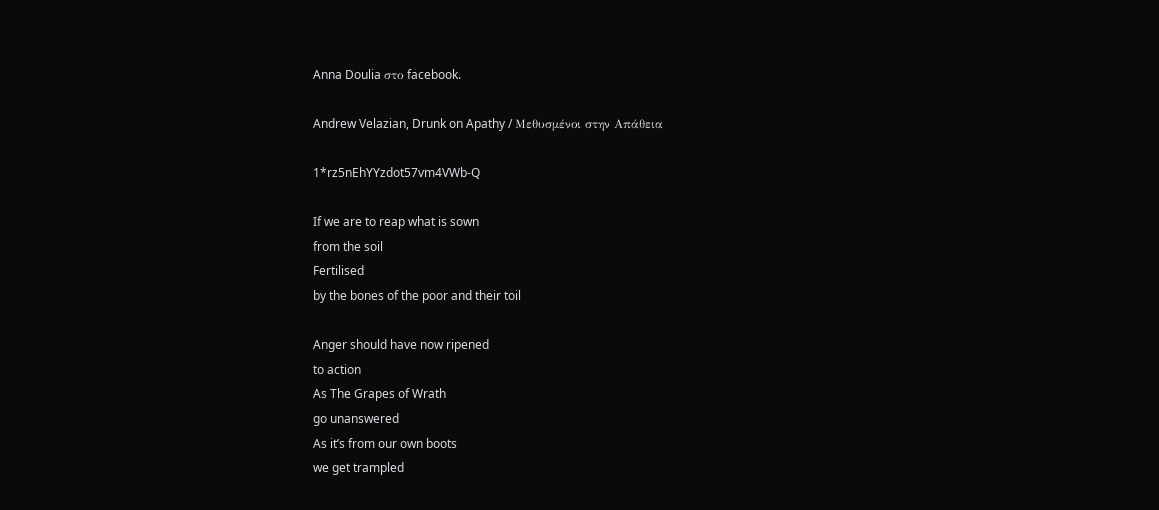Anna Doulia στο facebook.

Andrew Velazian, Drunk on Apathy / Μεθυσμένοι στην Απάθεια

1*rz5nEhYYzdot57vm4VWb-Q

If we are to reap what is sown
from the soil
Fertilised
by the bones of the poor and their toil

Anger should have now ripened
to action
As The Grapes of Wrath
go unanswered
As it’s from our own boots
we get trampled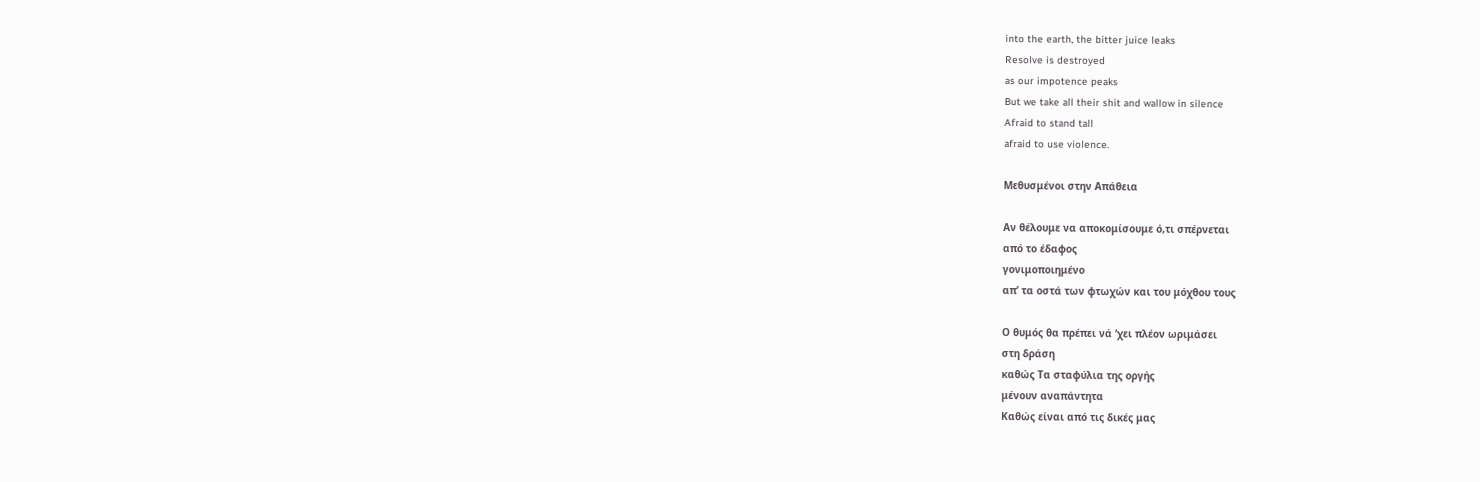into the earth, the bitter juice leaks
Resolve is destroyed
as our impotence peaks
But we take all their shit and wallow in silence
Afraid to stand tall
afraid to use violence.

Μεθυσμένοι στην Απάθεια

Αν θέλουμε να αποκομίσουμε ό,τι σπέρνεται
από το έδαφος
γονιμοποιημένο
απ’ τα οστά των φτωχών και του μόχθου τους

Ο θυμός θα πρέπει νά ‘χει πλέον ωριμάσει
στη δράση
καθώς Τα σταφύλια της οργής
μένουν αναπάντητα
Καθώς είναι από τις δικές μας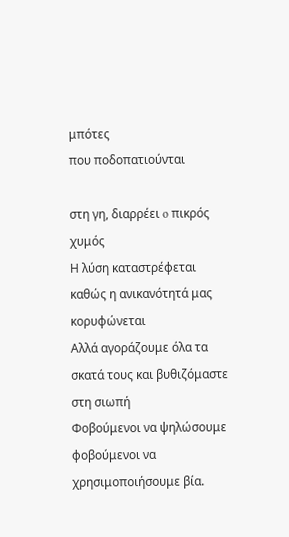μπότες
που ποδοπατιούνται

στη γη, διαρρέει o πικρός χυμός
Η λύση καταστρέφεται
καθώς η ανικανότητά μας κορυφώνεται
Αλλά αγοράζουμε όλα τα σκατά τους και βυθιζόμαστε στη σιωπή
Φοβούμενοι να ψηλώσουμε
φοβούμενοι να χρησιμοποιήσουμε βία.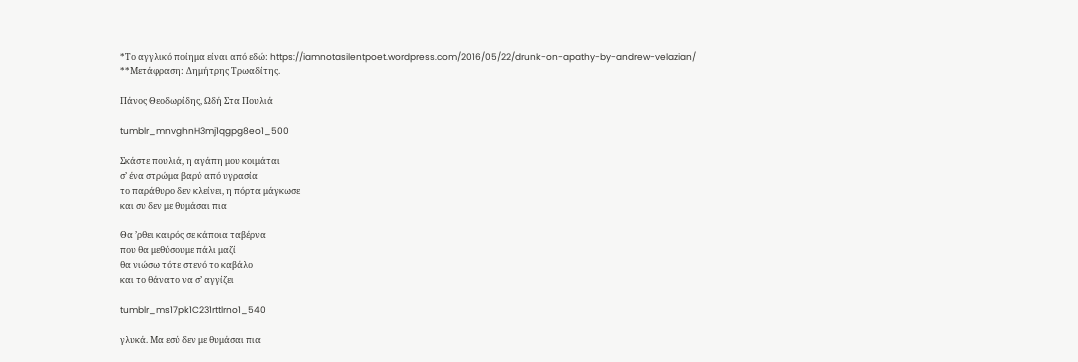*Το αγγλικό ποίημα είναι από εδώ: https://iamnotasilentpoet.wordpress.com/2016/05/22/drunk-on-apathy-by-andrew-velazian/
**Μετάφραση: Δημήτρης Τρωαδίτης.

Πάνος Θεοδωρίδης, Ωδή Στα Πουλιά

tumblr_mnvghnH3mj1qgpg8eo1_500

Σκάστε πουλιά, η αγάπη μου κοιμάται
σ’ ένα στρώμα βαρύ από υγρασία
το παράθυρο δεν κλείνει, η πόρτα μάγκωσε
και συ δεν με θυμάσαι πια

Θα ’ρθει καιρός σε κάποια ταβέρνα
που θα μεθύσουμε πάλι μαζί
θα νιώσω τότε στενό το καβάλο
και το θάνατο να σ’ αγγίζει

tumblr_ms17pk1C231rttlrno1_540

γλυκά. Μα εσύ δεν με θυμάσαι πια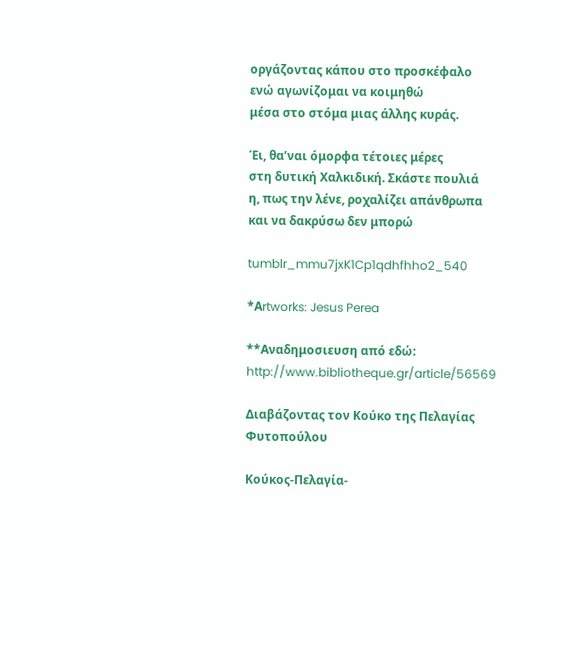οργάζοντας κάπου στο προσκέφαλο
ενώ αγωνίζομαι να κοιμηθώ
μέσα στο στόμα μιας άλλης κυράς.

Έι, θα’ναι όμορφα τέτοιες μέρες
στη δυτική Χαλκιδική. Σκάστε πουλιά
η, πως την λένε, ροχαλίζει απάνθρωπα
και να δακρύσω δεν μπορώ

tumblr_mmu7jxK1Cp1qdhfhho2_540

*Αrtworks: Jesus Perea

**Αναδημοσιευση από εδώ: http://www.bibliotheque.gr/article/56569

Διαβάζοντας τον Κούκο της Πελαγίας Φυτοπούλου

Κούκος-Πελαγία-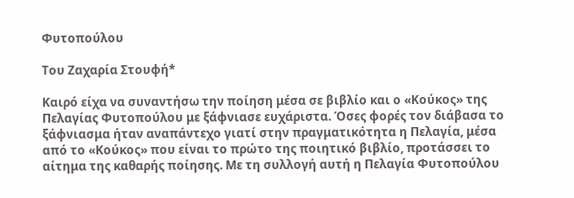Φυτοπούλου

Του Ζαχαρία Στουφή*

Καιρό είχα να συναντήσω την ποίηση μέσα σε βιβλίο και ο «Κούκος» της Πελαγίας Φυτοπούλου με ξάφνιασε ευχάριστα. Όσες φορές τον διάβασα το ξάφνιασμα ήταν αναπάντεχο γιατί στην πραγματικότητα η Πελαγία, μέσα από το «Κούκος» που είναι το πρώτο της ποιητικό βιβλίο, προτάσσει το αίτημα της καθαρής ποίησης. Με τη συλλογή αυτή η Πελαγία Φυτοπούλου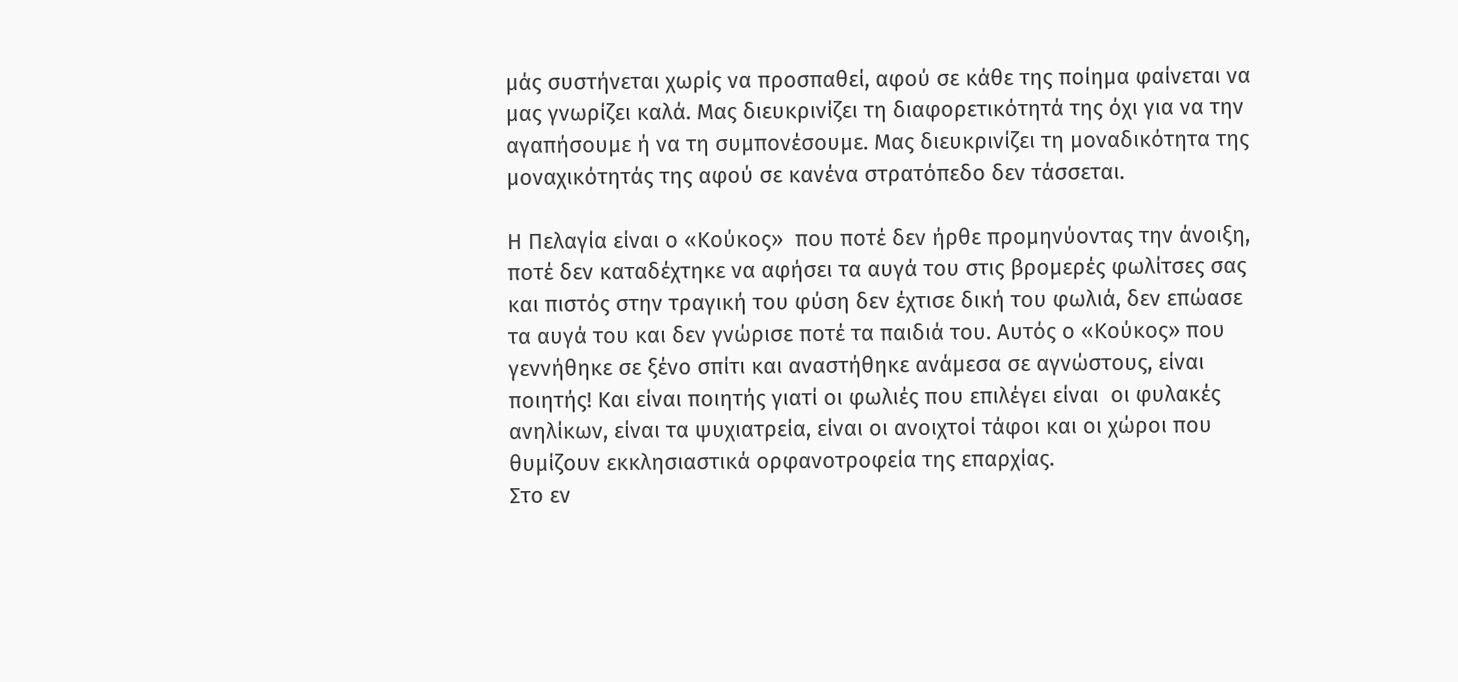μάς συστήνεται χωρίς να προσπαθεί, αφού σε κάθε της ποίημα φαίνεται να μας γνωρίζει καλά. Μας διευκρινίζει τη διαφορετικότητά της όχι για να την αγαπήσουμε ή να τη συμπονέσουμε. Μας διευκρινίζει τη μοναδικότητα της μοναχικότητάς της αφού σε κανένα στρατόπεδο δεν τάσσεται.

Η Πελαγία είναι ο «Κούκος»  που ποτέ δεν ήρθε προμηνύοντας την άνοιξη, ποτέ δεν καταδέχτηκε να αφήσει τα αυγά του στις βρομερές φωλίτσες σας και πιστός στην τραγική του φύση δεν έχτισε δική του φωλιά, δεν επώασε τα αυγά του και δεν γνώρισε ποτέ τα παιδιά του. Αυτός ο «Κούκος» που γεννήθηκε σε ξένο σπίτι και αναστήθηκε ανάμεσα σε αγνώστους, είναι ποιητής! Και είναι ποιητής γιατί οι φωλιές που επιλέγει είναι  οι φυλακές ανηλίκων, είναι τα ψυχιατρεία, είναι οι ανοιχτοί τάφοι και οι χώροι που θυμίζουν εκκλησιαστικά ορφανοτροφεία της επαρχίας.
Στο εν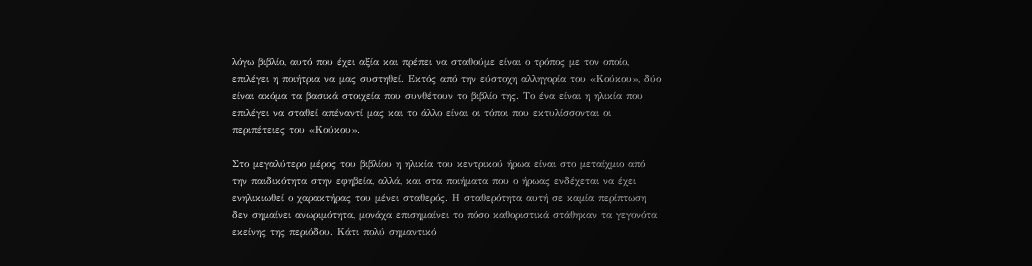λόγω βιβλίο, αυτό που έχει αξία και πρέπει να σταθούμε είναι ο τρόπος με τον οποίο, επιλέγει η ποιήτρια να μας συστηθεί. Εκτός από την εύστοχη αλληγορία του «Κούκου», δύο είναι ακόμα τα βασικά στοιχεία που συνθέτουν το βιβλίο της. Το ένα είναι η ηλικία που επιλέγει να σταθεί απέναντί μας και το άλλο είναι οι τόποι που εκτυλίσσονται οι περιπέτειες του «Κούκου».

Στο μεγαλύτερο μέρος του βιβλίου η ηλικία του κεντρικού ήρωα είναι στο μεταίχμιο από την παιδικότητα στην εφηβεία, αλλά, και στα ποιήματα που ο ήρωας ενδέχεται να έχει ενηλικιωθεί ο χαρακτήρας του μένει σταθερός. Η σταθερότητα αυτή σε καμία περίπτωση δεν σημαίνει ανωριμότητα, μονάχα επισημαίνει το πόσο καθοριστικά στάθηκαν τα γεγονότα  εκείνης της περιόδου. Κάτι πολύ σημαντικό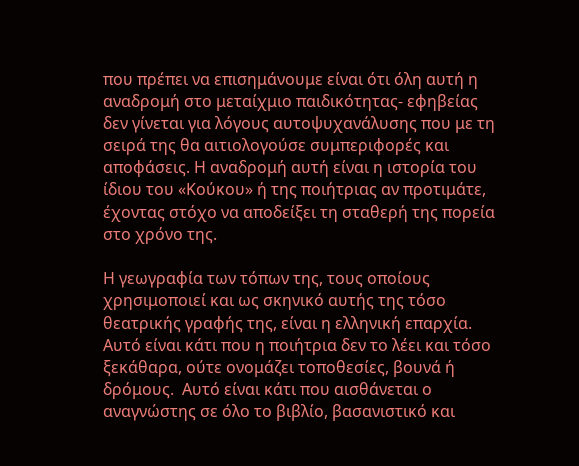που πρέπει να επισημάνουμε είναι ότι όλη αυτή η αναδρομή στο μεταίχμιο παιδικότητας- εφηβείας δεν γίνεται για λόγους αυτοψυχανάλυσης που με τη σειρά της θα αιτιολογούσε συμπεριφορές και αποφάσεις. Η αναδρομή αυτή είναι η ιστορία του ίδιου του «Κούκου» ή της ποιήτριας αν προτιμάτε, έχοντας στόχο να αποδείξει τη σταθερή της πορεία στο χρόνο της.

Η γεωγραφία των τόπων της, τους οποίους χρησιμοποιεί και ως σκηνικό αυτής της τόσο θεατρικής γραφής της, είναι η ελληνική επαρχία. Αυτό είναι κάτι που η ποιήτρια δεν το λέει και τόσο ξεκάθαρα, ούτε ονομάζει τοποθεσίες, βουνά ή δρόμους.  Αυτό είναι κάτι που αισθάνεται ο αναγνώστης σε όλο το βιβλίο, βασανιστικό και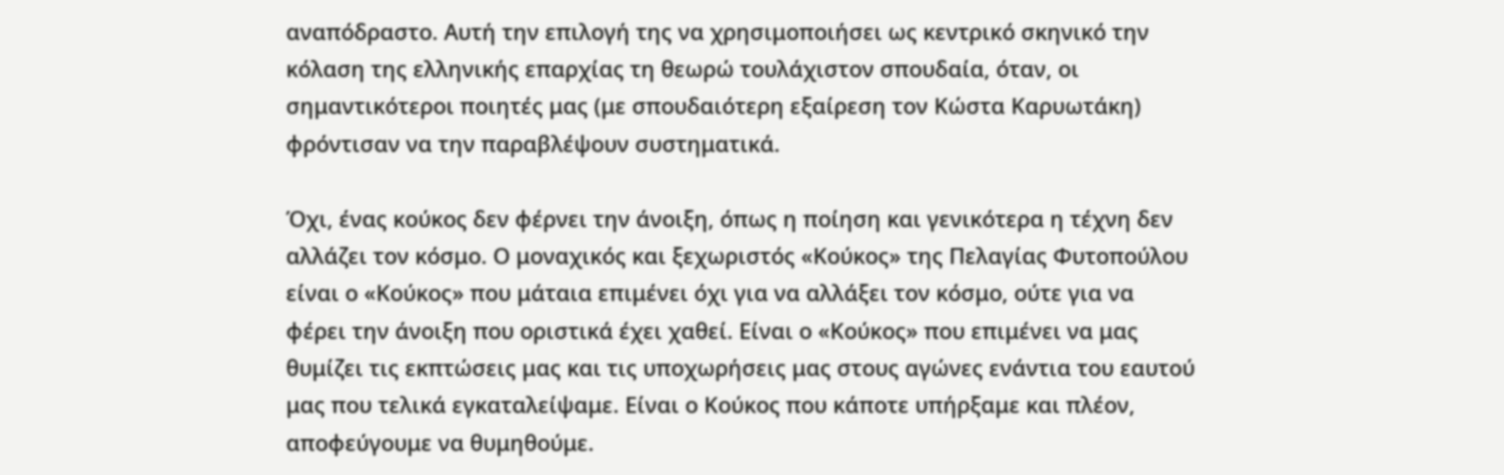αναπόδραστο. Αυτή την επιλογή της να χρησιμοποιήσει ως κεντρικό σκηνικό την κόλαση της ελληνικής επαρχίας τη θεωρώ τουλάχιστον σπουδαία, όταν, οι σημαντικότεροι ποιητές μας (με σπουδαιότερη εξαίρεση τον Κώστα Καρυωτάκη) φρόντισαν να την παραβλέψουν συστηματικά.

Όχι, ένας κούκος δεν φέρνει την άνοιξη, όπως η ποίηση και γενικότερα η τέχνη δεν αλλάζει τον κόσμο. Ο μοναχικός και ξεχωριστός «Κούκος» της Πελαγίας Φυτοπούλου είναι ο «Κούκος» που μάταια επιμένει όχι για να αλλάξει τον κόσμο, ούτε για να φέρει την άνοιξη που οριστικά έχει χαθεί. Είναι ο «Κούκος» που επιμένει να μας θυμίζει τις εκπτώσεις μας και τις υποχωρήσεις μας στους αγώνες ενάντια του εαυτού μας που τελικά εγκαταλείψαμε. Είναι ο Κούκος που κάποτε υπήρξαμε και πλέoν, αποφεύγουμε να θυμηθούμε.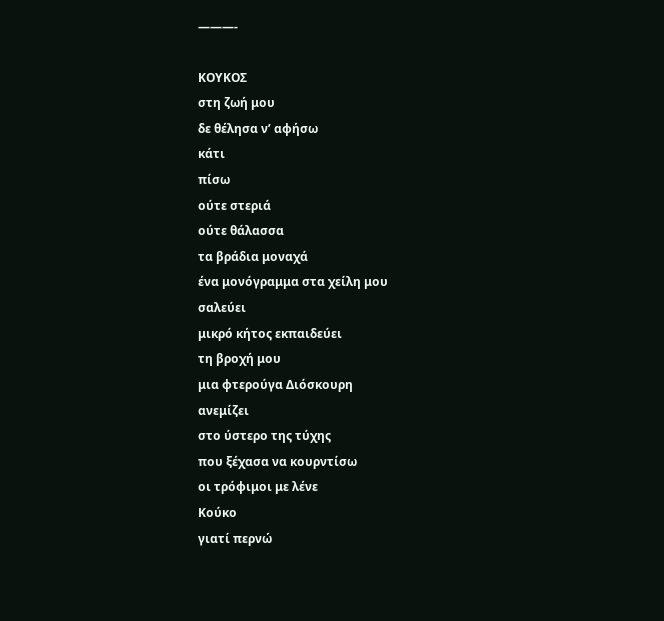———-

ΚΟΥΚΟΣ
στη ζωή μου
δε θέλησα ν’ αφήσω
κάτι
πίσω
ούτε στεριά
ούτε θάλασσα
τα βράδια μοναχά
ένα μονόγραμμα στα χείλη μου
σαλεύει
μικρό κήτος εκπαιδεύει
τη βροχή μου
μια φτερούγα Διόσκουρη
ανεμίζει
στο ύστερο της τύχης
που ξέχασα να κουρντίσω
οι τρόφιμοι με λένε
Κούκο
γιατί περνώ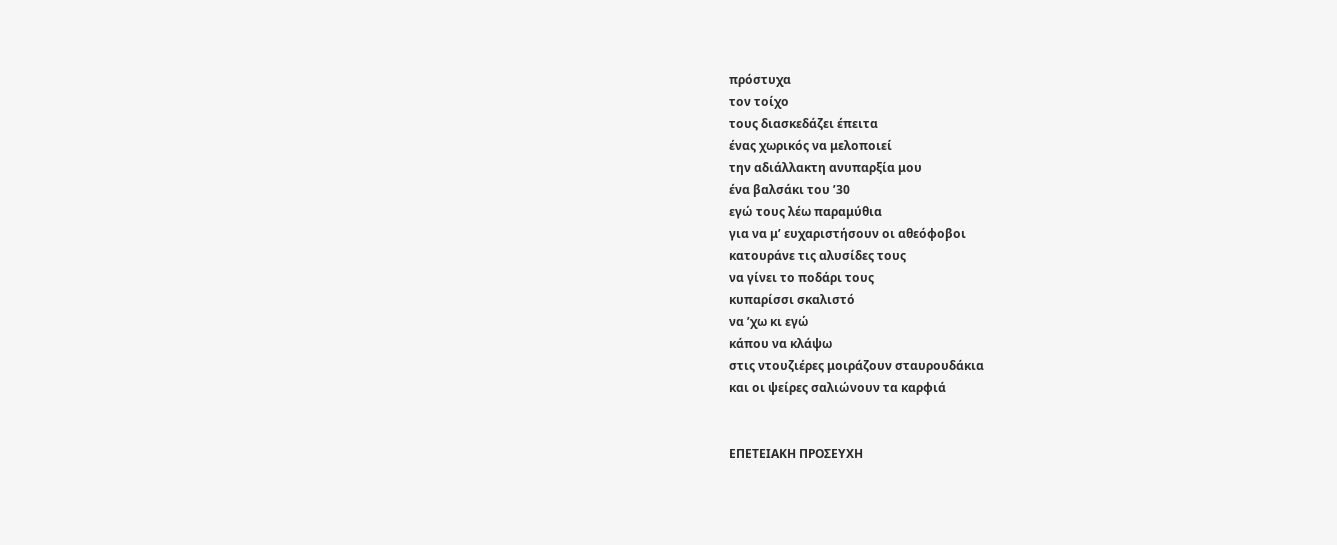πρόστυχα
τον τοίχο
τους διασκεδάζει έπειτα
ένας χωρικός να μελοποιεί
την αδιάλλακτη ανυπαρξία μου
ένα βαλσάκι του ’30
εγώ τους λέω παραμύθια
για να μ’ ευχαριστήσουν οι αθεόφοβοι
κατουράνε τις αλυσίδες τους
να γίνει το ποδάρι τους
κυπαρίσσι σκαλιστό
να ’χω κι εγώ
κάπου να κλάψω
στις ντουζιέρες μοιράζουν σταυρουδάκια
και οι ψείρες σαλιώνουν τα καρφιά


ΕΠΕΤΕΙΑΚΗ ΠΡΟΣΕΥΧΗ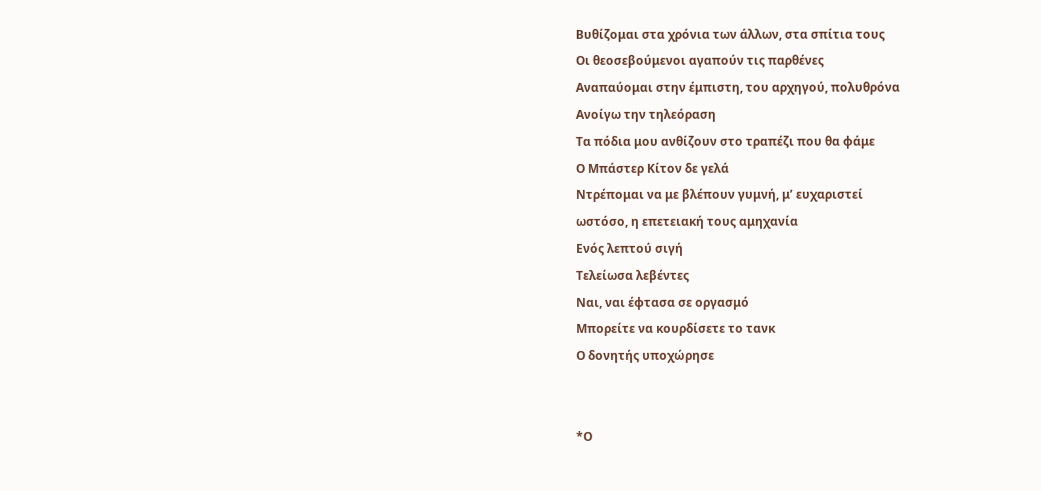Βυθίζομαι στα χρόνια των άλλων, στα σπίτια τους
Οι θεοσεβούμενοι αγαπούν τις παρθένες
Αναπαύομαι στην έμπιστη, του αρχηγού, πολυθρόνα
Ανοίγω την τηλεόραση
Τα πόδια μου ανθίζουν στο τραπέζι που θα φάμε
Ο Μπάστερ Κίτον δε γελά
Ντρέπομαι να με βλέπουν γυμνή, μ’ ευχαριστεί
ωστόσο, η επετειακή τους αμηχανία
Ενός λεπτού σιγή
Τελείωσα λεβέντες
Ναι, ναι έφτασα σε οργασμό
Μπορείτε να κουρδίσετε το τανκ
Ο δονητής υποχώρησε


*Ο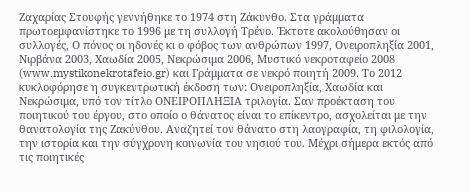Ζαχαρίας Στουφής γεννήθηκε το 1974 στη Ζάκυνθο. Στα γράμματα πρωτοεμφανίστηκε το 1996 με τη συλλογή Τρένο. Έκτοτε ακολούθησαν οι συλλογές, Ο πόνος οι ηδονές κι ο φόβος των ανθρώπων 1997, Ονειροπληξία 2001, Νιρβάνα 2003, Χαωδία 2005, Νεκρώσιμα 2006, Μυστικό νεκροταφείο 2008 (www.mystikonekrotafeio.gr) και Γράμματα σε νεκρό ποιητή 2009. Το 2012 κυκλοφόρησε η συγκεντρωτική έκδοση των: Ονειροπληξία, Χαωδία και Νεκρώσιμα, υπό τον τίτλο ΟΝΕΙΡΟΠΛΗΞΙΑ τριλογία. Σαν προέκταση του ποιητικού του έργου, στο οποίο ο θάνατος είναι το επίκεντρο, ασχολείται με την θανατολογία της Ζακύνθου. Αναζητεί τον θάνατο στη λαογραφία, τη φιλολογία, την ιστορία και την σύγχρονη κοινωνία του νησιού του. Μέχρι σήμερα εκτός από τις ποιητικές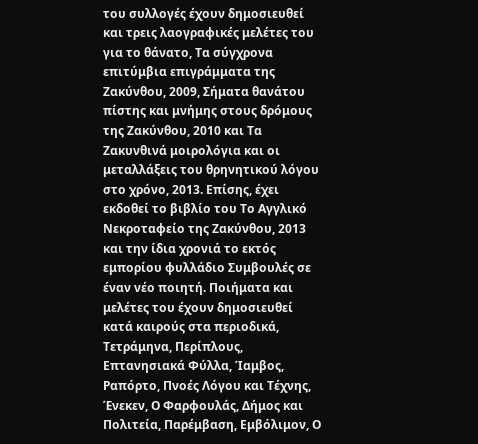του συλλογές έχουν δημοσιευθεί και τρεις λαογραφικές μελέτες του για το θάνατο, Τα σύγχρονα επιτύμβια επιγράμματα της Ζακύνθου, 2009, Σήματα θανάτου πίστης και μνήμης στους δρόμους της Ζακύνθου, 2010 και Τα Ζακυνθινά μοιρολόγια και οι μεταλλάξεις του θρηνητικού λόγου στο χρόνο, 2013. Επίσης, έχει εκδοθεί το βιβλίο του Το Αγγλικό Νεκροταφείο της Ζακύνθου, 2013 και την ίδια χρονιά το εκτός εμπορίου φυλλάδιο Συμβουλές σε έναν νέο ποιητή. Ποιήματα και μελέτες του έχουν δημοσιευθεί κατά καιρούς στα περιοδικά, Τετράμηνα, Περίπλους, Επτανησιακά Φύλλα, Ίαμβος, Ραπόρτο, Πνοές Λόγου και Τέχνης, Ένεκεν, Ο Φαρφουλάς, Δήμος και Πολιτεία, Παρέμβαση, Εμβόλιμον, Ο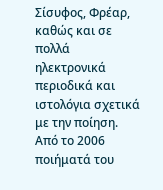Σίσυφος, Φρέαρ, καθώς και σε πολλά ηλεκτρονικά περιοδικά και ιστολόγια σχετικά με την ποίηση. Από το 2006 ποιήματά του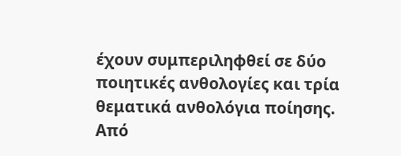έχουν συμπεριληφθεί σε δύο ποιητικές ανθολογίες και τρία θεματικά ανθολόγια ποίησης. Από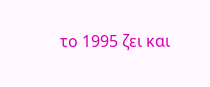το 1995 ζει και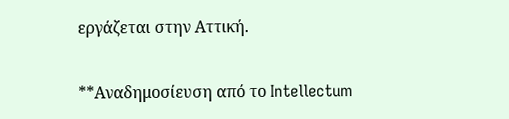εργάζεται στην Αττική.

**Αναδημοσίευση από το Intellectum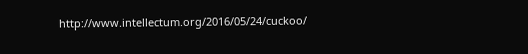http://www.intellectum.org/2016/05/24/cuckoo/